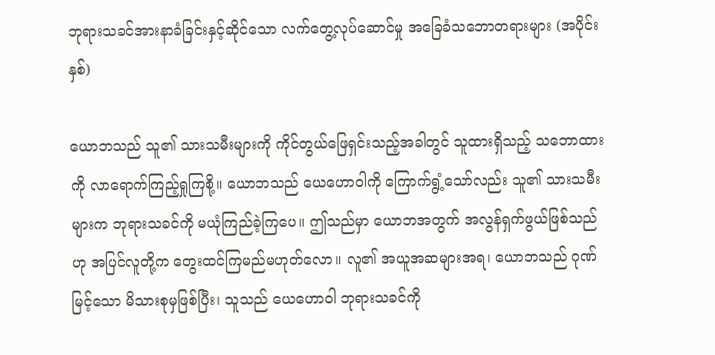ဘုရားသခင်အားနာခံခြင်းနှင့်ဆိုင်သော လက်တွေ့လုပ်ဆောင်မှု အခြေခံသဘောတရားများ (အပိုင်း နှစ်)

ယောဘသည် သူ၏ သားသမီးများကို ကိုင်တွယ်ဖြေရှင်းသည့်အခါတွင် သူထားရှိသည့် သဘောထားကို လာရောက်ကြည့်ရှုကြစို့။ ယောဘသည် ယေဟောဝါကို ကြောက်ရွံ့သော်လည်း သူ၏ သားသမီးများက ဘုရားသခင်ကို မယုံကြည်ခဲ့ကြပေ။ ဤသည်မှာ ယောဘအတွက် အလွန်ရှက်ဖွယ်ဖြစ်သည်ဟု အပြင်လူတို့က တွေးထင်ကြမည်မဟုတ်လော။ လူ၏ အယူအဆများအရ၊ ယောဘသည် ဂုဏ်မြင့်သော မိသားစုမှဖြစ်ပြီး၊ သူသည် ယေဟောဝါ ဘုရားသခင်ကို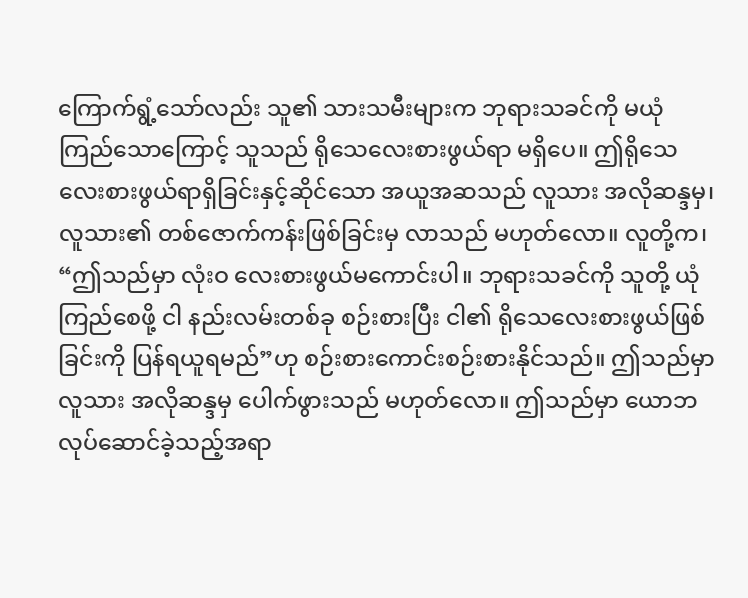ကြောက်ရွံ့သော်လည်း သူ၏ သားသမီးများက ဘုရားသခင်ကို မယုံကြည်သောကြောင့် သူသည် ရိုသေလေးစားဖွယ်ရာ မရှိပေ။ ဤရိုသေလေးစားဖွယ်ရာရှိခြင်းနှင့်ဆိုင်သော အယူအဆသည် လူသား အလိုဆန္ဒမှ၊ လူသား၏ တစ်ဇောက်ကန်းဖြစ်ခြင်းမှ လာသည် မဟုတ်လော။ လူတို့က၊ “ဤသည်မှာ လုံးဝ လေးစားဖွယ်မကောင်းပါ။ ဘုရားသခင်ကို သူတို့ ယုံကြည်စေဖို့ ငါ နည်းလမ်းတစ်ခု စဉ်းစားပြီး ငါ၏ ရိုသေလေးစားဖွယ်ဖြစ်ခြင်းကို ပြန်ရယူရမည်”ဟု စဉ်းစားကောင်းစဉ်းစားနိုင်သည်။ ဤသည်မှာ လူသား အလိုဆန္ဒမှ ပေါက်ဖွားသည် မဟုတ်လော။ ဤသည်မှာ ယောဘ လုပ်ဆောင်ခဲ့သည့်အရာ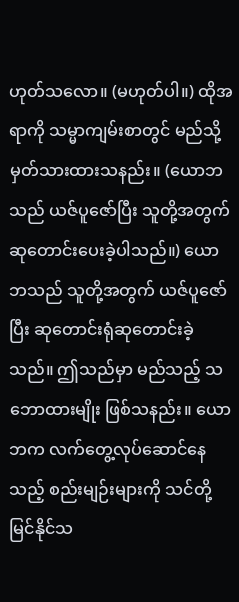ဟုတ်သလော။ (မဟုတ်ပါ။) ထိုအရာကို သမ္မာကျမ်းစာတွင် မည်သို့ မှတ်သားထားသနည်း။ (ယောဘသည် ယဇ်ပူဇော်ပြီး သူတို့အတွက် ဆုတောင်းပေးခဲ့ပါသည်။) ယောဘသည် သူတို့အတွက် ယဇ်ပူဇော်ပြီး ဆုတောင်းရုံဆုတောင်းခဲ့သည်။ ဤသည်မှာ မည်သည့် သဘောထားမျိုး ဖြစ်သနည်း။ ယောဘက လက်တွေ့လုပ်ဆောင်နေသည့် စည်းမျဉ်းများကို သင်တို့ မြင်နိုင်သ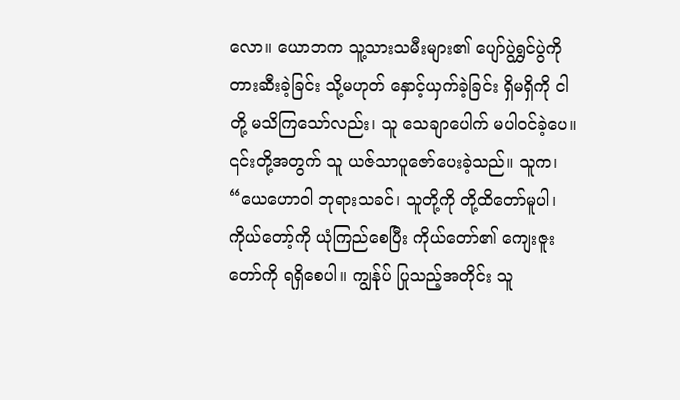လော။ ယောဘက သူ့သားသမီးများ၏ ပျော်ပွဲရွှင်ပွဲကို တားဆီးခဲ့ခြင်း သို့မဟုတ် နှောင့်ယှက်ခဲ့ခြင်း ရှိမရှိကို ငါတို့ မသိကြသော်လည်း၊ သူ သေချာပေါက် မပါဝင်ခဲ့ပေ။ ၎င်းတို့အတွက် သူ ယဇ်သာပူဇော်ပေးခဲ့သည်။ သူက၊ “ယေဟောဝါ ဘုရားသခင်၊ သူတို့ကို တို့ထိတော်မူပါ၊ ကိုယ်တော့်ကို ယုံကြည်စေပြီး ကိုယ်တော်၏ ကျေးဇူးတော်ကို ရရှိစေပါ။ ကျွန်ုပ် ပြုသည့်အတိုင်း သူ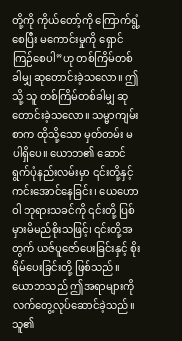တို့ကို ကိုယ်တော့်ကို ကြောက်ရွံ့စေပြီး မကောင်းမှုကို ရှောင်ကြဉ်စေပါ”ဟု တစ်ကြိမ်တစ်ခါမျှ ဆုတောင်းခဲ့သလော။ ဤသို့ သူ တစ်ကြိမ်တစ်ခါမျှ ဆုတောင်းခဲ့သလော။ သမ္မာကျမ်းစာက ထိုသို့သော မှတ်တမ်း မပါရှိပေ။ ယောဘ၏ ဆောင်ရွက်ပုံနည်းလမ်းမှာ ၎င်းတို့နှင့် ကင်းအောင်နေခြင်း၊ ယေဟောဝါ ဘုရားသခင်ကို ၎င်းတို့ ပြစ်မှားမိမည်စိုးသဖြင့်၊ ၎င်းတို့အတွက် ယဇ်ပူဇော်ပေးခြင်းနှင့် စိုးရိမ်ပေးခြင်းတို့ ဖြစ်သည်။ ယောဘသည် ဤအရာများကို လက်တွေ့လုပ်ဆောင်ခဲ့သည်။ သူ၏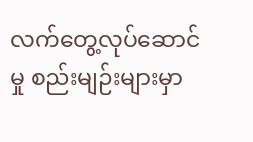လက်တွေ့လုပ်ဆောင်မှု စည်းမျဉ်းများမှာ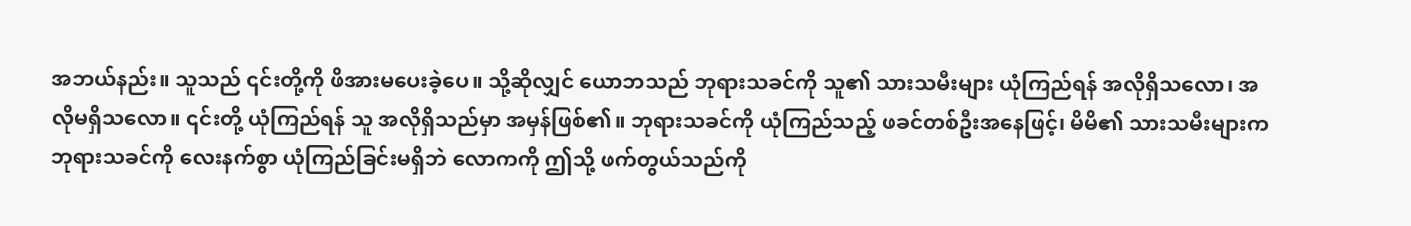အဘယ်နည်း။ သူသည် ၎င်းတို့ကို ဖိအားမပေးခဲ့ပေ။ သို့ဆိုလျှင် ယောဘသည် ဘုရားသခင်ကို သူ၏ သားသမီးများ ယုံကြည်ရန် အလိုရှိသလော၊ အလိုမရှိသလော။ ၎င်းတို့ ယုံကြည်ရန် သူ အလိုရှိသည်မှာ အမှန်ဖြစ်၏။ ဘုရားသခင်ကို ယုံကြည်သည့် ဖခင်တစ်ဦးအနေဖြင့်၊ မိမိ၏ သားသမီးများက ဘုရားသခင်ကို လေးနက်စွာ ယုံကြည်ခြင်းမရှိဘဲ လောကကို ဤသို့ ဖက်တွယ်သည်ကို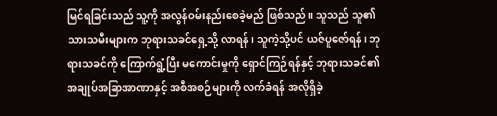မြင်ရခြင်းသည် သူ့ကို အလွန်ဝမ်းနည်းစေခဲ့မည် ဖြစ်သည်။ သူသည် သူ၏ သားသမီးများက ဘုရားသခင်ရှေ့သို့ လာရန်၊ သူကဲ့သို့ပင် ယဇ်ပူဇော်ရန်၊ ဘုရားသခင်ကို ကြောက်ရွံ့ပြီး မကောင်းမှုကို ရှောင်ကြဉ်ရန်နှင့် ဘုရားသခင်၏ အချုပ်အခြာအာဏာနှင့် အစီအစဉ်များကို လက်ခံရန် အလိုရှိခဲ့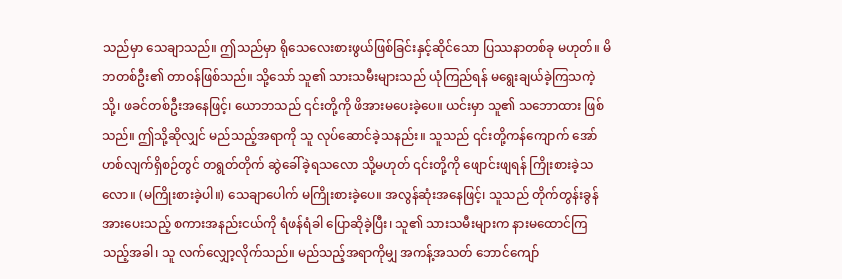သည်မှာ သေချာသည်။ ဤသည်မှာ ရိုသေလေးစားဖွယ်ဖြစ်ခြင်းနှင့်ဆိုင်သော ပြဿနာတစ်ခု မဟုတ်။ မိဘတစ်ဦး၏ တာဝန်ဖြစ်သည်။ သို့သော် သူ၏ သားသမီးများသည် ယုံကြည်ရန် မရွေးချယ်ခဲ့ကြသကဲ့သို့၊ ဖခင်တစ်ဦးအနေဖြင့်၊ ယောဘသည် ၎င်းတို့ကို ဖိအားမပေးခဲ့ပေ။ ယင်းမှာ သူ၏ သဘောထား ဖြစ်သည်။ ဤသို့ဆိုလျှင် မည်သည့်အရာကို သူ လုပ်ဆောင်ခဲ့သနည်း။ သူသည် ၎င်းတို့ကန်ကျောက် အော်ဟစ်လျက်ရှိစဉ်တွင် တရွတ်တိုက် ဆွဲခေါ်ခဲ့ရသလော သို့မဟုတ် ၎င်းတို့ကို ဖျောင်းဖျရန် ကြိုးစားခဲ့သလော။ (မကြိုးစားခဲ့ပါ။) သေချာပေါက် မကြိုးစားခဲ့ပေ။ အလွန်ဆုံးအနေဖြင့်၊ သူသည် တိုက်တွန်းခွန်အားပေးသည့် စကားအနည်းငယ်ကို ရံဖန်ရံခါ ပြောဆိုခဲ့ပြီး၊ သူ၏ သားသမီးများက နားမထောင်ကြသည့်အခါ၊ သူ လက်လျှော့လိုက်သည်။ မည်သည့်အရာကိုမျှ အကန့်အသတ် ဘောင်ကျော်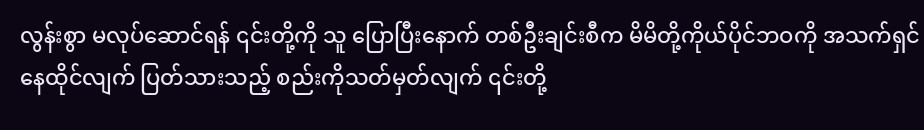လွန်းစွာ မလုပ်ဆောင်ရန် ၎င်းတို့ကို သူ ပြောပြီးနောက် တစ်ဦးချင်းစီက မိမိတို့ကိုယ်ပိုင်ဘဝကို အသက်ရှင်နေထိုင်လျက် ပြတ်သားသည့် စည်းကိုသတ်မှတ်လျက် ၎င်းတို့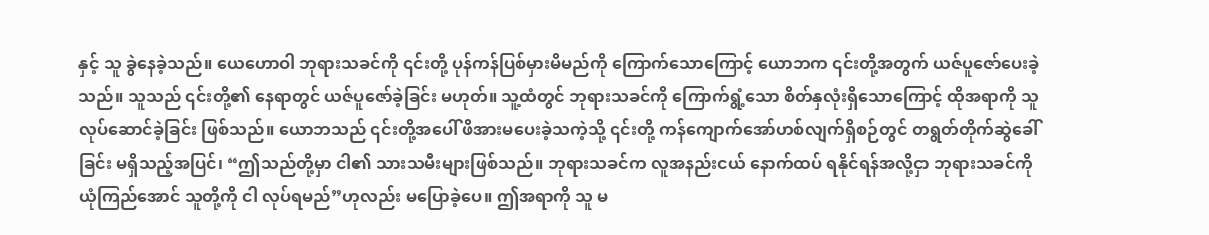နှင့် သူ ခွဲနေခဲ့သည်။ ယေဟောဝါ ဘုရားသခင်ကို ၎င်းတို့ ပုန်ကန်ပြစ်မှားမိမည်ကို ကြောက်သောကြောင့် ယောဘက ၎င်းတို့အတွက် ယဇ်ပူဇော်ပေးခဲ့သည်။ သူသည် ၎င်းတို့၏ နေရာတွင် ယဇ်ပူဇော်ခဲ့ခြင်း မဟုတ်။ သူ့ထံတွင် ဘုရားသခင်ကို ကြောက်ရွံ့သော စိတ်နှလုံးရှိသောကြောင့် ထိုအရာကို သူ လုပ်ဆောင်ခဲ့ခြင်း ဖြစ်သည်။ ယောဘသည် ၎င်းတို့အပေါ် ဖိအားမပေးခဲ့သကဲ့သို့ ၎င်းတို့ ကန်ကျောက်အော်ဟစ်လျက်ရှိစဉ်တွင် တရွတ်တိုက်ဆွဲခေါ်ခြင်း မရှိသည့်အပြင်၊ “ဤသည်တို့မှာ ငါ၏ သားသမီးများဖြစ်သည်။ ဘုရားသခင်က လူအနည်းငယ် နောက်ထပ် ရနိုင်ရန်အလို့ငှာ ဘုရားသခင်ကို ယုံကြည်အောင် သူတို့ကို ငါ လုပ်ရမည်”ဟုလည်း မပြောခဲ့ပေ။ ဤအရာကို သူ မ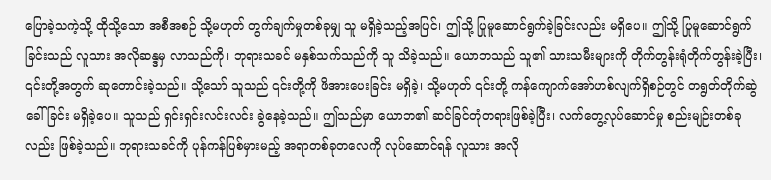ပြောခဲ့သကဲ့သို့ ထိုသို့သော အစီအစဉ် သို့မဟုတ် တွက်ချက်မှုတစ်ခုမျှ သူ မရှိခဲ့သည့်အပြင်၊ ဤသို့ ပြုမူဆောင်ရွက်ခဲ့ခြင်းလည်း မရှိပေ။ ဤသို့ ပြုမူဆောင်ရွက်ခြင်းသည် လူသား အလိုဆန္ဒမှ လာသည်ကို၊ ဘုရားသခင် မနှစ်သက်သည်ကို သူ သိခဲ့သည်။ ယောဘသည် သူ၏ သားသမီးများကို တိုက်တွန်းရုံတိုက်တွန်းခဲ့ပြီး၊ ၎င်းတို့အတွက် ဆုတောင်းခဲ့သည်။ သို့သော် သူသည် ၎င်းတို့ကို ဖိအားပေးခြင်း မရှိခဲ့၊ သို့မဟုတ် ၎င်းတို့ ကန်ကျောက်အော်ဟစ်လျက်ရှိစဉ်တွင် တရွတ်တိုက်ဆွဲခေါ်ခြင်း မရှိခဲ့ပေ။ သူသည် ရှင်းရှင်းလင်းလင်း ခွဲနေခဲ့သည်။ ဤသည်မှာ ယောဘ၏ ဆင်ခြင်တုံတရားဖြစ်ခဲ့ပြီး၊ လက်တွေ့လုပ်ဆောင်မှု စည်းမျဉ်းတစ်ခုလည်း ဖြစ်ခဲ့သည်။ ဘုရားသခင်ကို ပုန်ကန်ပြစ်မှားမည့် အရာတစ်ခုတလေကို လုပ်ဆောင်ရန် လူသား အလို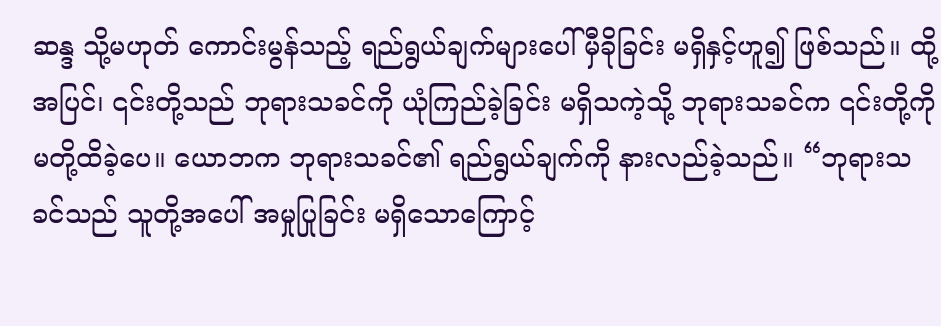ဆန္ဒ သို့မဟုတ် ကောင်းမွန်သည့် ရည်ရွယ်ချက်များပေါ် မှီခိုခြင်း မရှိနှင့်ဟူ၍ ဖြစ်သည်။ ထို့အပြင်၊ ၎င်းတို့သည် ဘုရားသခင်ကို ယုံကြည်ခဲ့ခြင်း မရှိသကဲ့သို့ ဘုရားသခင်က ၎င်းတို့ကို မတို့ထိခဲ့ပေ။ ယောဘက ဘုရားသခင်၏ ရည်ရွယ်ချက်ကို နားလည်ခဲ့သည်။ “ဘုရားသခင်သည် သူတို့အပေါ် အမှုပြုခြင်း မရှိသောကြောင့်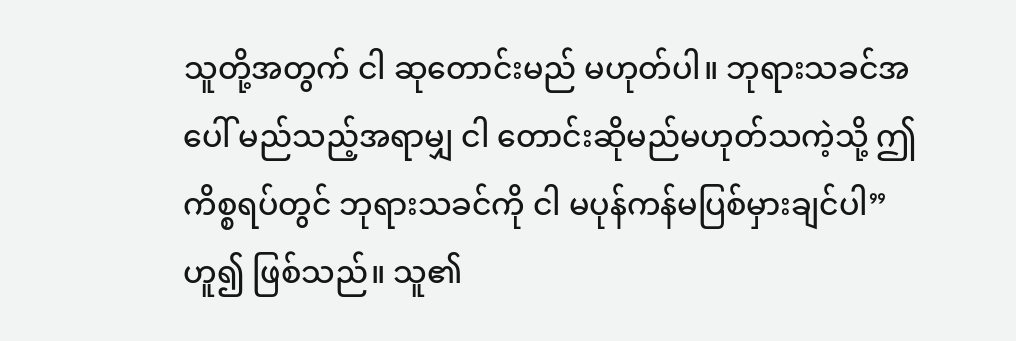သူတို့အတွက် ငါ ဆုတောင်းမည် မဟုတ်ပါ။ ဘုရားသခင်အပေါ် မည်သည့်အရာမျှ ငါ တောင်းဆိုမည်မဟုတ်သကဲ့သို့ ဤကိစ္စရပ်တွင် ဘုရားသခင်ကို ငါ မပုန်ကန်မပြစ်မှားချင်ပါ”ဟူ၍ ဖြစ်သည်။ သူ၏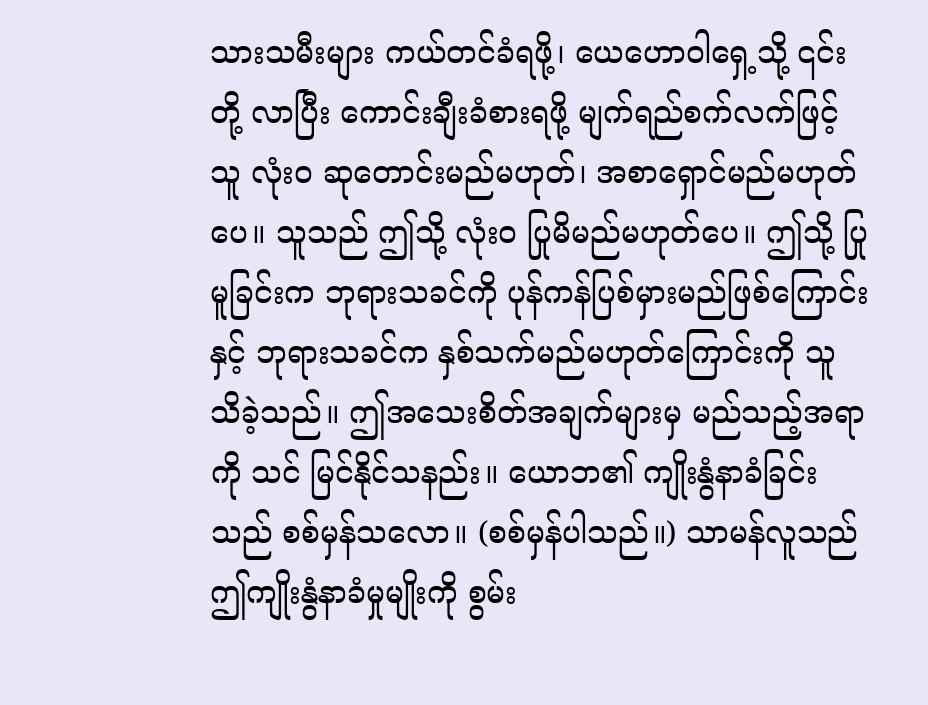သားသမီးများ ကယ်တင်ခံရဖို့၊ ယေဟောဝါရှေ့သို့ ၎င်းတို့ လာပြီး ကောင်းချီးခံစားရဖို့ မျက်ရည်စက်လက်ဖြင့် သူ လုံးဝ ဆုတောင်းမည်မဟုတ်၊ အစာရှောင်မည်မဟုတ်ပေ။ သူသည် ဤသို့ လုံးဝ ပြုမိမည်မဟုတ်ပေ။ ဤသို့ ပြုမူခြင်းက ဘုရားသခင်ကို ပုန်ကန်ပြစ်မှားမည်ဖြစ်ကြောင်းနှင့် ဘုရားသခင်က နှစ်သက်မည်မဟုတ်ကြောင်းကို သူ သိခဲ့သည်။ ဤအသေးစိတ်အချက်များမှ မည်သည့်အရာကို သင် မြင်နိုင်သနည်း။ ယောဘ၏ ကျိုးနွံနာခံခြင်းသည် စစ်မှန်သလော။ (စစ်မှန်ပါသည်။) သာမန်လူသည် ဤကျိုးနွံနာခံမှုမျိုးကို စွမ်း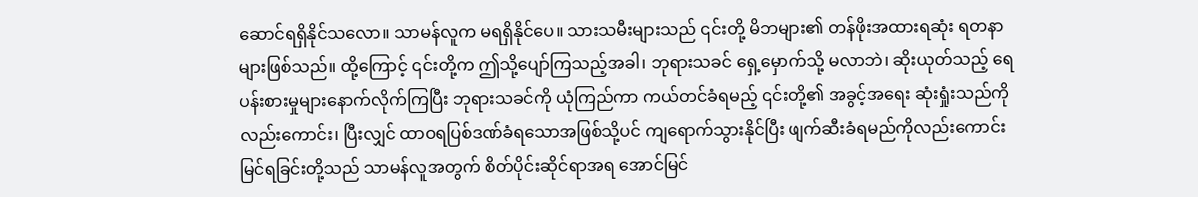ဆောင်ရရှိနိုင်သလော။ သာမန်လူက မရရှိနိုင်ပေ။ သားသမီးများသည် ၎င်းတို့ မိဘများ၏ တန်ဖိုးအထားရဆုံး ရတနာများဖြစ်သည်။ ထို့ကြောင့် ၎င်းတို့က ဤသို့ပျော်ကြသည့်အခါ၊ ဘုရားသခင် ရှေ့မှောက်သို့ မလာဘဲ၊ ဆိုးယုတ်သည့် ရေပန်းစားမှုများနောက်လိုက်ကြပြီး ဘုရားသခင်ကို ယုံကြည်ကာ ကယ်တင်ခံရမည့် ၎င်းတို့၏ အခွင့်အရေး ဆုံးရှုံးသည်ကိုလည်းကောင်း၊ ပြီးလျှင် ထာဝရပြစ်ဒဏ်ခံရသောအဖြစ်သို့ပင် ကျရောက်သွားနိုင်ပြီး ဖျက်ဆီးခံရမည်ကိုလည်းကောင်း မြင်ရခြင်းတို့သည် သာမန်လူအတွက် စိတ်ပိုင်းဆိုင်ရာအရ အောင်မြင်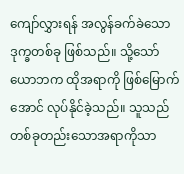ကျော်လွှားရန် အလွန်ခက်ခဲသော ဒုက္ခတစ်ခု ဖြစ်သည်။ သို့သော် ယောဘက ထိုအရာကို ဖြစ်မြောက်အောင် လုပ်နိုင်ခဲ့သည်။ သူသည် တစ်ခုတည်းသောအရာကိုသာ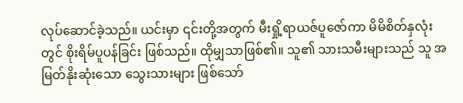လုပ်ဆောင်ခဲ့သည်။ ယင်းမှာ ၎င်းတို့အတွက် မီးရှို့ရာယဇ်ပူဇော်ကာ မိမိစိတ်နှလုံးတွင် စိုးရိမ်ပူပန်ခြင်း ဖြစ်သည်။ ထိုမျှသာဖြစ်၏။ သူ၏ သားသမီးများသည် သူ အမြတ်နိုးဆုံးသော သွေးသားများ ဖြစ်သော်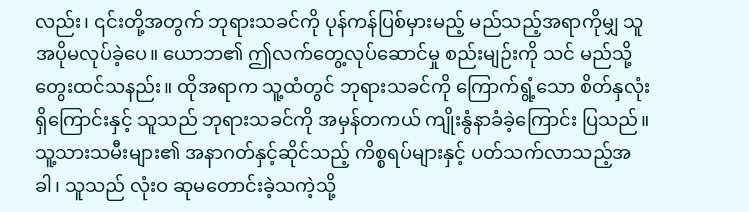လည်း၊ ၎င်းတို့အတွက် ဘုရားသခင်ကို ပုန်ကန်ပြစ်မှားမည့် မည်သည့်အရာကိုမျှ သူ အပိုမလုပ်ခဲ့ပေ။ ယောဘ၏ ဤလက်တွေ့လုပ်ဆောင်မှု စည်းမျဉ်းကို သင် မည်သို့ တွေးထင်သနည်း။ ထိုအရာက သူ့ထံတွင် ဘုရားသခင်ကို ကြောက်ရွံ့သော စိတ်နှလုံးရှိကြောင်းနှင့် သူသည် ဘုရားသခင်ကို အမှန်တကယ် ကျိုးနွံနာခံခဲ့ကြောင်း ပြသည်။ သူ့သားသမီးများ၏ အနာဂတ်နှင့်ဆိုင်သည့် ကိစ္စရပ်များနှင့် ပတ်သက်လာသည့်အခါ၊ သူသည် လုံးဝ ဆုမတောင်းခဲ့သကဲ့သို့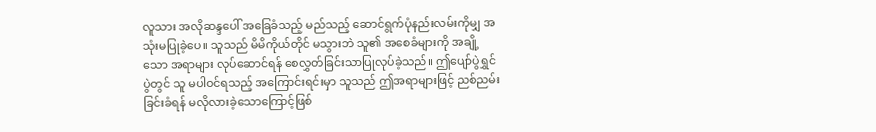လူသား အလိုဆန္ဒပေါ် အခြေခံသည့် မည်သည့် ဆောင်ရွက်ပုံနည်းလမ်းကိုမျှ အသုံးမပြုခဲ့ပေ။ သူသည် မိမိကိုယ်တိုင် မသွားဘဲ သူ၏ အစေခံများကို အချို့သော အရာများ လုပ်ဆောင်ရန် စေလွှတ်ခြင်းသာပြုလုပ်ခဲ့သည်။ ဤပျော်ပွဲရွှင်ပွဲတွင် သူ မပါဝင်ရသည့် အကြောင်းရင်းမှာ သူသည် ဤအရာများဖြင့် ညစ်ညမ်းခြင်းခံရန် မလိုလားခဲ့သောကြောင့်ဖြစ်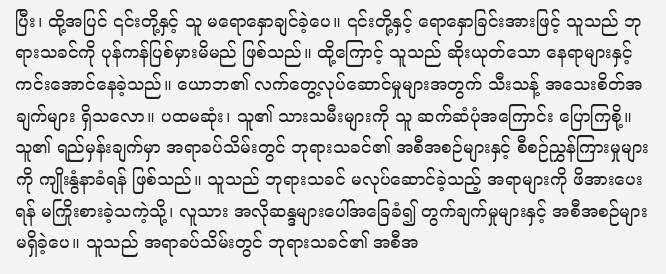ပြီး၊ ထို့အပြင် ၎င်းတို့နှင့် သူ မရောနှောချင်ခဲ့ပေ။ ၎င်းတို့နှင့် ရောနှောခြင်းအားဖြင့် သူသည် ဘုရားသခင်ကို ပုန်ကန်ပြစ်မှားမိမည် ဖြစ်သည်။ ထို့ကြောင့် သူသည် ဆိုးယုတ်သော နေရာများနှင့် ကင်းအောင်နေခဲ့သည်။ ယောဘ၏ လက်တွေ့လုပ်ဆောင်မှုများအတွက် သီးသန့် အသေးစိတ်အချက်များ ရှိသလော။ ပထမဆုံး၊ သူ၏ သားသမီးများကို သူ ဆက်ဆံပုံအကြောင်း ပြောကြစို့။ သူ၏ ရည်မှန်းချက်မှာ အရာခပ်သိမ်းတွင် ဘုရားသခင်၏ အစီအစဉ်များနှင့် စီစဉ်ညွှန်ကြားမှုများကို ကျိုးနွံနာခံရန် ဖြစ်သည်။ သူသည် ဘုရားသခင် မလုပ်ဆောင်ခဲ့သည့် အရာများကို ဖိအားပေးရန် မကြိုးစားခဲ့သကဲ့သို့၊ လူသား အလိုဆန္ဒများပေါ်အခြေခံ၍ တွက်ချက်မှုများနှင့် အစီအစဉ်များ မရှိခဲ့ပေ။ သူသည် အရာခပ်သိမ်းတွင် ဘုရားသခင်၏ အစီအ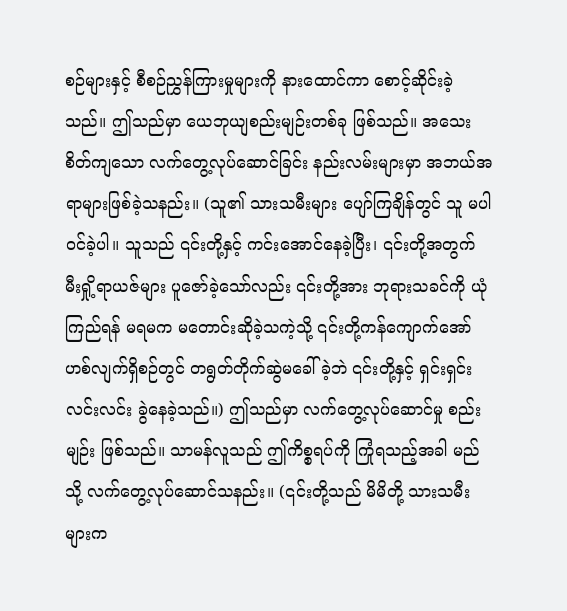စဉ်များနှင့် စီစဉ်ညွှန်ကြားမှုများကို နားထောင်ကာ စောင့်ဆိုင်းခဲ့သည်။ ဤသည်မှာ ယေဘုယျစည်းမျဉ်းတစ်ခု ဖြစ်သည်။ အသေးစိတ်ကျသော လက်တွေ့လုပ်ဆောင်ခြင်း နည်းလမ်းများမှာ အဘယ်အရာများဖြစ်ခဲ့သနည်း။ (သူ၏ သားသမီးများ ပျော်ကြချိန်တွင် သူ မပါဝင်ခဲ့ပါ။ သူသည် ၎င်းတို့နှင့် ကင်းအောင်နေခဲ့ပြီး၊ ၎င်းတို့အတွက် မီးရှို့ရာယဇ်များ ပူဇော်ခဲ့သော်လည်း ၎င်းတို့အား ဘုရားသခင်ကို ယုံကြည်ရန် မရမက မတောင်းဆိုခဲ့သကဲ့သို့ ၎င်းတို့ကန်ကျောက်အော်ဟစ်လျက်ရှိစဉ်တွင် တရွတ်တိုက်ဆွဲမခေါ်ခဲ့ဘဲ ၎င်းတို့နှင့် ရှင်းရှင်းလင်းလင်း ခွဲနေခဲ့သည်။) ဤသည်မှာ လက်တွေ့လုပ်ဆောင်မှု စည်းမျဉ်း ဖြစ်သည်။ သာမန်လူသည် ဤကိစ္စရပ်ကို ကြုံရသည့်အခါ မည်သို့ လက်တွေ့လုပ်ဆောင်သနည်း။ (၎င်းတို့သည် မိမိတို့ သားသမီးများက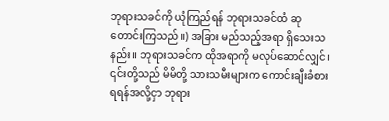ဘုရားသခင်ကို ယုံကြည်ရန် ဘုရားသခင်ထံ ဆုတောင်းကြသည်။) အခြား မည်သည့်အရာ ရှိသေးသနည်း။ ဘုရားသခင်က ထိုအရာကို မလုပ်ဆောင်လျှင်၊ ၎င်းတို့သည် မိမိတို့ သားသမီးများက ကောင်းချီးခံစားရရန်အလို့ငှာ ဘုရား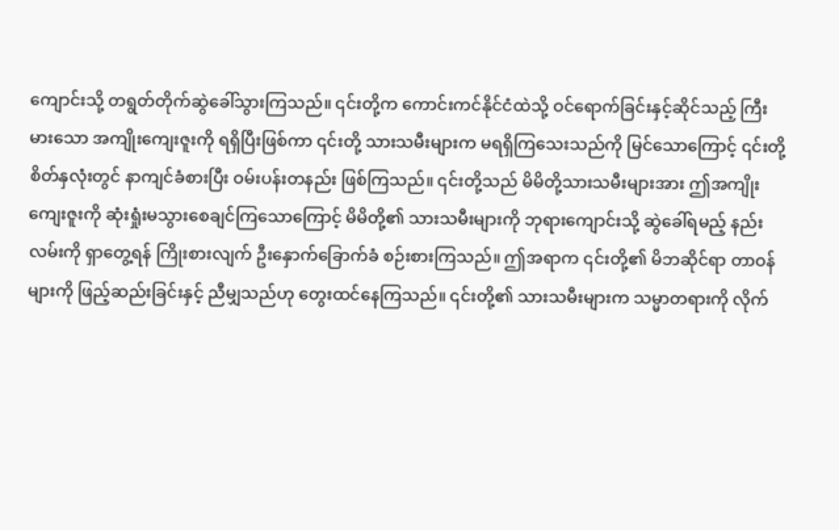ကျောင်းသို့ တရွတ်တိုက်ဆွဲခေါ်သွားကြသည်။ ၎င်းတို့က ကောင်းကင်နိုင်ငံထဲသို့ ဝင်ရောက်ခြင်းနှင့်ဆိုင်သည့် ကြီးမားသော အကျိုးကျေးဇူးကို ရရှိပြီးဖြစ်ကာ ၎င်းတို့ သားသမီးများက မရရှိကြသေးသည်ကို မြင်သောကြောင့် ၎င်းတို့ စိတ်နှလုံးတွင် နာကျင်ခံစားပြီး ဝမ်းပန်းတနည်း ဖြစ်ကြသည်။ ၎င်းတို့သည် မိမိတို့သားသမီးများအား ဤအကျိုးကျေးဇူးကို ဆုံးရှုံးမသွားစေချင်ကြသောကြောင့် မိမိတို့၏ သားသမီးများကို ဘုရားကျောင်းသို့ ဆွဲခေါ်ရမည့် နည်းလမ်းကို ရှာတွေ့ရန် ကြိုးစားလျက် ဦးနှောက်ခြောက်ခံ စဉ်းစားကြသည်။ ဤအရာက ၎င်းတို့၏ မိဘဆိုင်ရာ တာဝန်များကို ဖြည့်ဆည်းခြင်းနှင့် ညီမျှသည်ဟု တွေးထင်နေကြသည်။ ၎င်းတို့၏ သားသမီးများက သမ္မာတရားကို လိုက်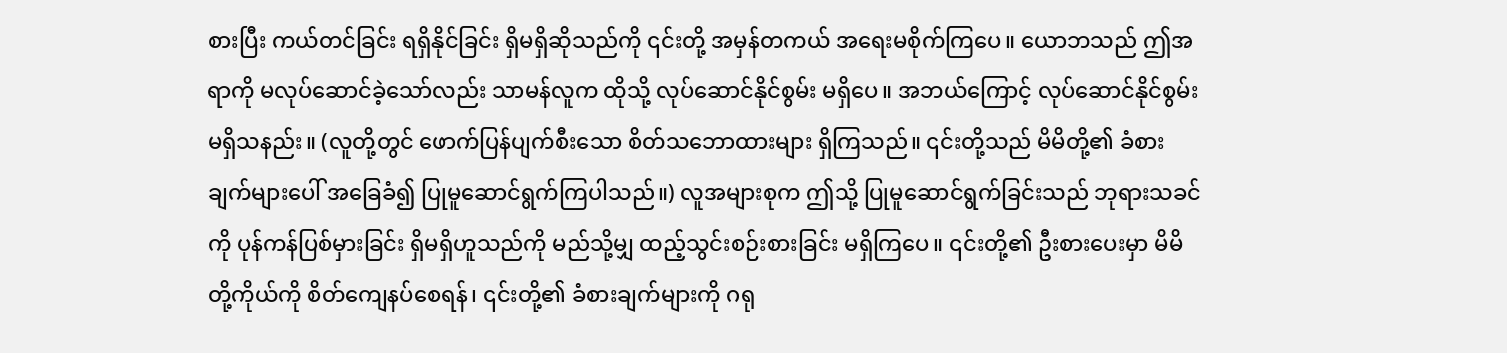စားပြီး ကယ်တင်ခြင်း ရရှိနိုင်ခြင်း ရှိမရှိဆိုသည်ကို ၎င်းတို့ အမှန်တကယ် အရေးမစိုက်ကြပေ။ ယောဘသည် ဤအရာကို မလုပ်ဆောင်ခဲ့သော်လည်း သာမန်လူက ထိုသို့ လုပ်ဆောင်နိုင်စွမ်း မရှိပေ။ အဘယ်ကြောင့် လုပ်ဆောင်နိုင်စွမ်းမရှိသနည်း။ (လူတို့တွင် ဖောက်ပြန်ပျက်စီးသော စိတ်သဘောထားများ ရှိကြသည်။ ၎င်းတို့သည် မိမိတို့၏ ခံစားချက်များပေါ် အခြေခံ၍ ပြုမူဆောင်ရွက်ကြပါသည်။) လူအများစုက ဤသို့ ပြုမူဆောင်ရွက်ခြင်းသည် ဘုရားသခင်ကို ပုန်ကန်ပြစ်မှားခြင်း ရှိမရှိဟူသည်ကို မည်သို့မျှ ထည့်သွင်းစဉ်းစားခြင်း မရှိကြပေ။ ၎င်းတို့၏ ဦးစားပေးမှာ မိမိတို့ကိုယ်ကို စိတ်ကျေနပ်စေရန်၊ ၎င်းတို့၏ ခံစားချက်များကို ဂရု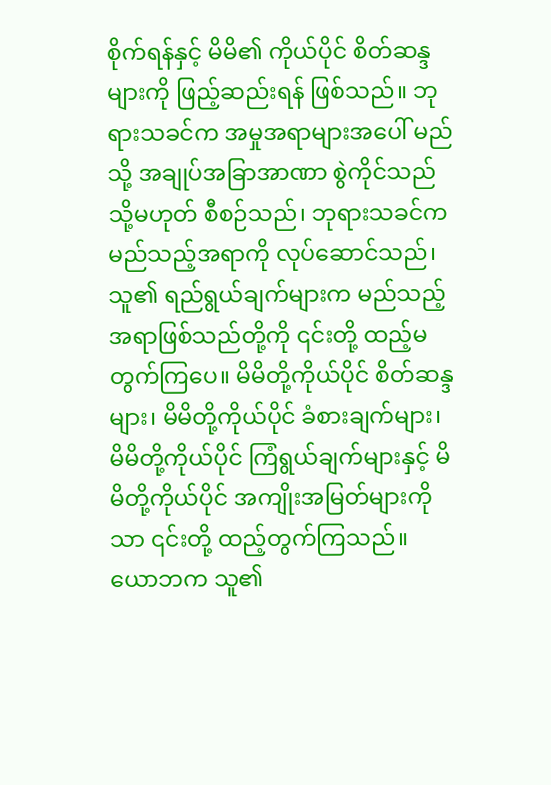စိုက်ရန်နှင့် မိမိ၏ ကိုယ်ပိုင် စိတ်ဆန္ဒများကို ဖြည့်ဆည်းရန် ဖြစ်သည်။ ဘုရားသခင်က အမှုအရာများအပေါ် မည်သို့ အချုပ်အခြာအာဏာ စွဲကိုင်သည် သို့မဟုတ် စီစဉ်သည်၊ ဘုရားသခင်က မည်သည့်အရာကို လုပ်ဆောင်သည်၊ သူ၏ ရည်ရွယ်ချက်များက မည်သည့်အရာဖြစ်သည်တို့ကို ၎င်းတို့ ထည့်မတွက်ကြပေ။ မိမိတို့ကိုယ်ပိုင် စိတ်ဆန္ဒများ၊ မိမိတို့ကိုယ်ပိုင် ခံစားချက်များ၊ မိမိတို့ကိုယ်ပိုင် ကြံရွယ်ချက်များနှင့် မိမိတို့ကိုယ်ပိုင် အကျိုးအမြတ်များကိုသာ ၎င်းတို့ ထည့်တွက်ကြသည်။ ယောဘက သူ၏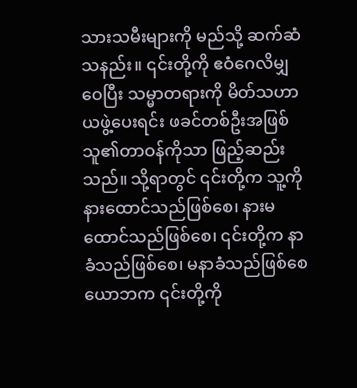သားသမီးများကို မည်သို့ ဆက်ဆံသနည်း။ ၎င်းတို့ကို ဧဝံဂေလိမျှဝေပြီး သမ္မာတရားကို မိတ်သဟာယဖွဲ့ပေးရင်း ဖခင်တစ်ဦးအဖြစ် သူ၏တာဝန်ကိုသာ ဖြည့်ဆည်းသည်။ သို့ရာတွင် ၎င်းတို့က သူ့ကို နားထောင်သည်ဖြစ်စေ၊ နားမထောင်သည်ဖြစ်စေ၊ ၎င်းတို့က နာခံသည်ဖြစ်စေ၊ မနာခံသည်ဖြစ်စေ ယောဘက ၎င်းတို့ကို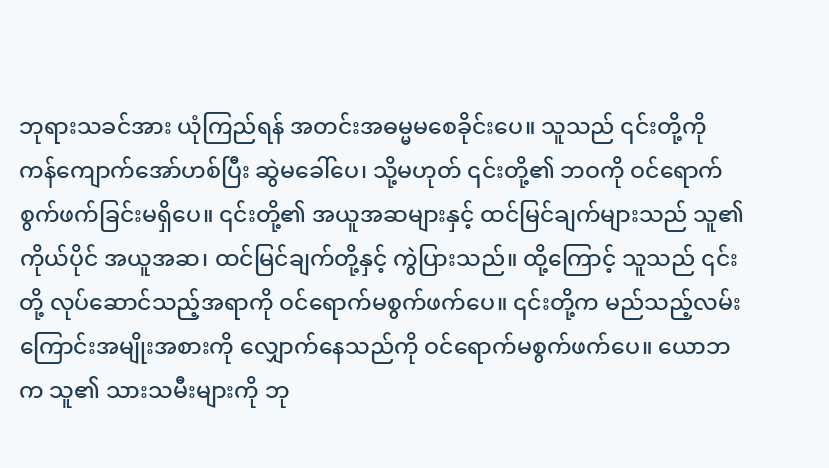ဘုရားသခင်အား ယုံကြည်ရန် အတင်းအဓမ္မမစေခိုင်းပေ။ သူသည် ၎င်းတို့ကို ကန်ကျောက်အော်ဟစ်ပြီး ဆွဲမခေါ်ပေ၊ သို့မဟုတ် ၎င်းတို့၏ ဘဝကို ဝင်ရောက်စွက်ဖက်ခြင်းမရှိပေ။ ၎င်းတို့၏ အယူအဆများနှင့် ထင်မြင်ချက်များသည် သူ၏ကိုယ်ပိုင် အယူအဆ၊ ထင်မြင်ချက်တို့နှင့် ကွဲပြားသည်။ ထို့ကြောင့် သူသည် ၎င်းတို့ လုပ်ဆောင်သည့်အရာကို ဝင်ရောက်မစွက်ဖက်ပေ။ ၎င်းတို့က မည်သည့်လမ်းကြောင်းအမျိုးအစားကို လျှောက်နေသည်ကို ဝင်ရောက်မစွက်ဖက်ပေ။ ယောဘက သူ၏ သားသမီးများကို ဘု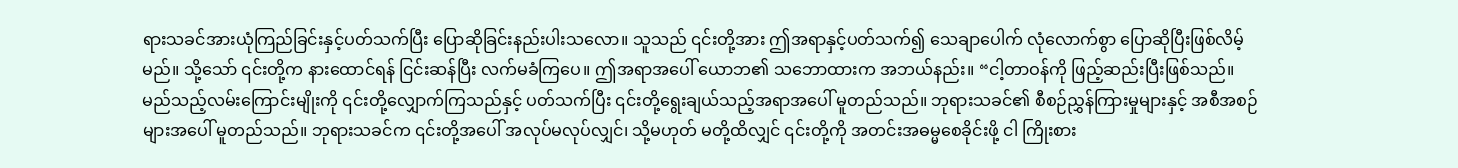ရားသခင်အားယုံကြည်ခြင်းနှင့်ပတ်သက်ပြီး ပြောဆိုခြင်းနည်းပါးသလော။ သူသည် ၎င်းတို့အား ဤအရာနှင့်ပတ်သက်၍ သေချာပေါက် လုံလောက်စွာ ပြောဆိုပြီးဖြစ်လိမ့်မည်။ သို့သော် ၎င်းတို့က နားထောင်ရန် ငြင်းဆန်ပြီး လက်မခံကြပေ။ ဤအရာအပေါ် ယောဘ၏ သဘောထားက အဘယ်နည်း။ “ငါ့တာဝန်ကို ဖြည့်ဆည်းပြီးဖြစ်သည်။ မည်သည့်လမ်းကြောင်းမျိုးကို ၎င်းတို့လျှောက်ကြသည်နှင့် ပတ်သက်ပြီး ၎င်းတို့ရွေးချယ်သည့်အရာအပေါ် မူတည်သည်။ ဘုရားသခင်၏ စီစဉ်ညွှန်ကြားမှုများနှင့် အစီအစဉ်များအပေါ် မူတည်သည်။ ဘုရားသခင်က ၎င်းတို့အပေါ် အလုပ်မလုပ်လျှင်၊ သို့မဟုတ် မတို့ထိလျှင် ၎င်းတို့ကို အတင်းအဓမ္မစေခိုင်းဖို့ ငါ ကြိုးစား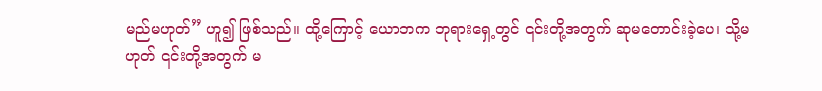မည်မဟုတ်” ဟူ၍ ဖြစ်သည်။ ထို့ကြောင့် ယောဘက ဘုရားရှေ့တွင် ၎င်းတို့အတွက် ဆုမတောင်းခဲ့ပေ၊ သို့မဟုတ် ၎င်းတို့အတွက် မ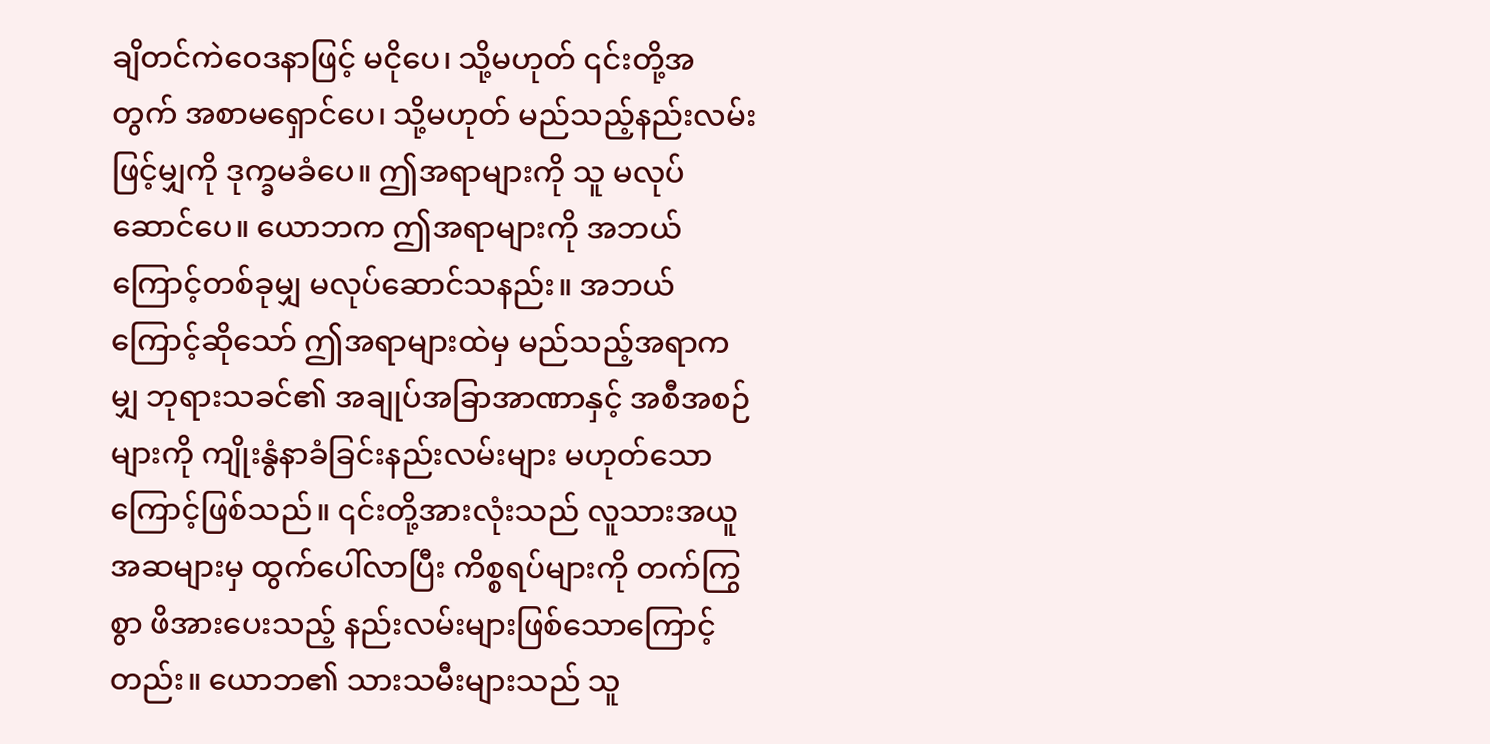ချိတင်ကဲဝေဒနာဖြင့် မငိုပေ၊ သို့မဟုတ် ၎င်းတို့အတွက် အစာမရှောင်ပေ၊ သို့မဟုတ် မည်သည့်နည်းလမ်းဖြင့်မျှကို ဒုက္ခမခံပေ။ ဤအရာများကို သူ မလုပ်ဆောင်ပေ။ ယောဘက ဤအရာများကို အဘယ်ကြောင့်တစ်ခုမျှ မလုပ်ဆောင်သနည်း။ အဘယ်ကြောင့်ဆိုသော် ဤအရာများထဲမှ မည်သည့်အရာကမျှ ဘုရားသခင်၏ အချုပ်အခြာအာဏာနှင့် အစီအစဉ်များကို ကျိုးနွံနာခံခြင်းနည်းလမ်းများ မဟုတ်သောကြောင့်ဖြစ်သည်။ ၎င်းတို့အားလုံးသည် လူသားအယူအဆများမှ ထွက်ပေါ်လာပြီး ကိစ္စရပ်များကို တက်ကြွစွာ ဖိအားပေးသည့် နည်းလမ်းများဖြစ်သောကြောင့်တည်း။ ယောဘ၏ သားသမီးများသည် သူ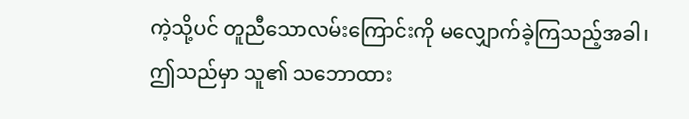ကဲ့သို့ပင် တူညီသောလမ်းကြောင်းကို မလျှောက်ခဲ့ကြသည့်အခါ၊ ဤသည်မှာ သူ၏ သဘောထား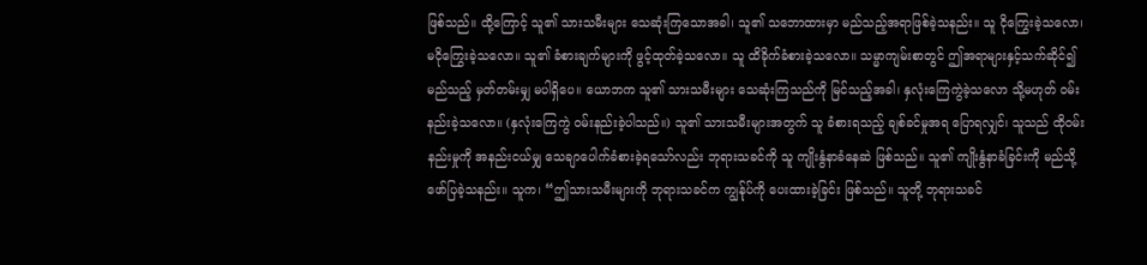ဖြစ်သည်။ ထို့ကြောင့် သူ၏ သားသမီးများ သေဆုံးကြသောအခါ၊ သူ၏ သဘောထားမှာ မည်သည့်အရာဖြစ်ခဲ့သနည်း။ သူ ငိုကြွေးခဲ့သလော၊ မငိုကြွေးခဲ့သလော။ သူ၏ ခံစားချက်များကို ဖွင့်ထုတ်ခဲ့သလော။ သူ ထိခိုက်ခံစားခဲ့သလော။ သမ္မာကျမ်းစာတွင် ဤအရာများနှင့်သက်ဆိုင်၍ မည်သည့် မှတ်တမ်းမျှ မပါရှိပေ။ ယောဘက သူ၏ သားသမီးများ သေဆုံးကြသည်ကို မြင်သည့်အခါ၊ နှလုံးကြေကွဲခဲ့သလော သို့မဟုတ် ဝမ်းနည်းခဲ့သလော။ (နှလုံးကြေကွဲ ဝမ်းနည်းခဲ့ပါသည်။) သူ၏ သားသမီးများအတွက် သူ ခံစားရသည့် ချစ်ခင်မှုအရ ပြောရလျှင်၊ သူသည် ထိုဝမ်းနည်းမှုကို အနည်းငယ်မျှ သေချာပေါက်ခံစားခဲ့ရသော်လည်း ဘုရားသခင်ကို သူ ကျိုးနွံနာခံနေဆဲ ဖြစ်သည်။ သူ၏ ကျိုးနွံနာခံခြင်းကို မည်သို့ ဖော်ပြခဲ့သနည်း။ သူက၊ “ဤသားသမီးများကို ဘုရားသခင်က ကျွန်ုပ်ကို ပေးထားခဲ့ခြင်း ဖြစ်သည်။ သူတို့ ဘုရားသခင်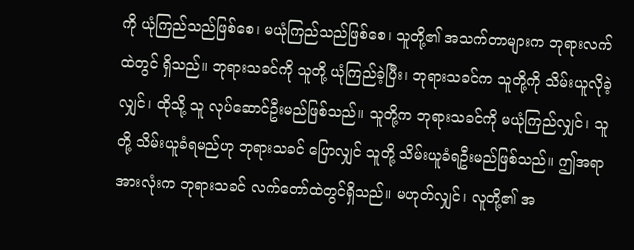ကို ယုံကြည်သည်ဖြစ်စေ၊ မယုံကြည်သည်ဖြစ်စေ၊ သူတို့၏ အသက်တာများက ဘုရားလက်ထဲတွင် ရှိသည်။ ဘုရားသခင်ကို သူတို့ ယုံကြည်ခဲ့ပြီး၊ ဘုရားသခင်က သူတို့ကို သိမ်းယူလိုခဲ့လျှင်၊ ထိုသို့ သူ လုပ်ဆောင်ဦးမည်ဖြစ်သည်။ သူတို့က ဘုရားသခင်ကို မယုံကြည်လျှင်၊ သူတို့ သိမ်းယူခံရမည်ဟု ဘုရားသခင် ပြောလျှင် သူတို့ သိမ်းယူခံရဦးမည်ဖြစ်သည်။ ဤအရာအားလုံးက ဘုရားသခင် လက်တော်ထဲတွင်ရှိသည်။ မဟုတ်လျှင်၊ လူတို့၏ အ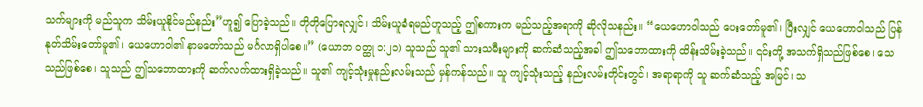သက်များကို မည်သူက သိမ်းယူနိုင်မည်နည်း”ဟူ၍ ပြောခဲ့သည်။ တိုတိုပြောရလျှင်၊ သိမ်းယူခံရမည်ဟူသည့် ဤစကားက မည်သည့်အရာကို ဆိုလိုသနည်း။ “ယေဟောဝါသည် ပေးတော်မူ၏၊ ပြီးလျှင် ယေဟောဝါသည် ပြန်နုတ်သိမ်းတော်မူ၏၊ ယေဟောဝါ၏ နာမတော်သည် မင်္ဂလာရှိပါစေ။” (ယောဘ ဝတ္ထု ၁:၂၁) သူသည် သူ၏ သားသမီးများကို ဆက်ဆံသည့်အခါ ဤသဘောထားကို ထိန်းသိမ်းခဲ့သည်။ ၎င်းတို့ အသက်ရှိသည်ဖြစ်စေ၊ သေသည်ဖြစ်စေ၊ သူသည် ဤသဘောထားကို ဆက်လက်ထားရှိခဲ့သည်။ သူ၏ ကျင့်သုံးမှုနည်းလမ်းသည် မှန်ကန်သည်။ သူ ကျင့်သုံးသည့် နည်းလမ်းတိုင်းတွင်၊ အရာရာကို သူ ဆက်ဆံသည့် အမြင်၊ သ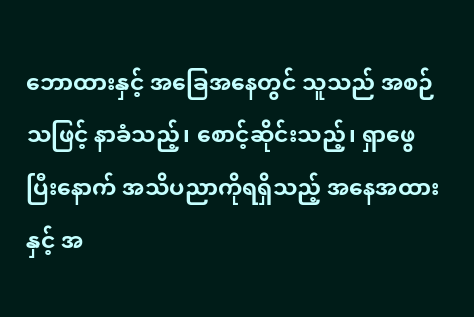ဘောထားနှင့် အခြေအနေတွင် သူသည် အစဉ်သဖြင့် နာခံသည့်၊ စောင့်ဆိုင်းသည့်၊ ရှာဖွေပြီးနောက် အသိပညာကိုရရှိသည့် အနေအထားနှင့် အ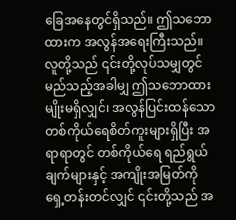ခြေအနေတွင်ရှိသည်။ ဤသဘောထားက အလွန်အရေးကြီးသည်။ လူတို့သည် ၎င်းတို့လုပ်သမျှတွင် မည်သည့်အခါမျှ ဤသဘောထားမျိုးမရှိလျှင်၊ အလွန်ပြင်းထန်သော တစ်ကိုယ်ရေစိတ်ကူးများရှိပြီး အရာရာတွင် တစ်ကိုယ်ရေ ရည်ရွယ်ချက်များနှင့် အကျိုးအမြတ်ကို ရှေ့တန်းတင်လျှင် ၎င်းတို့သည် အ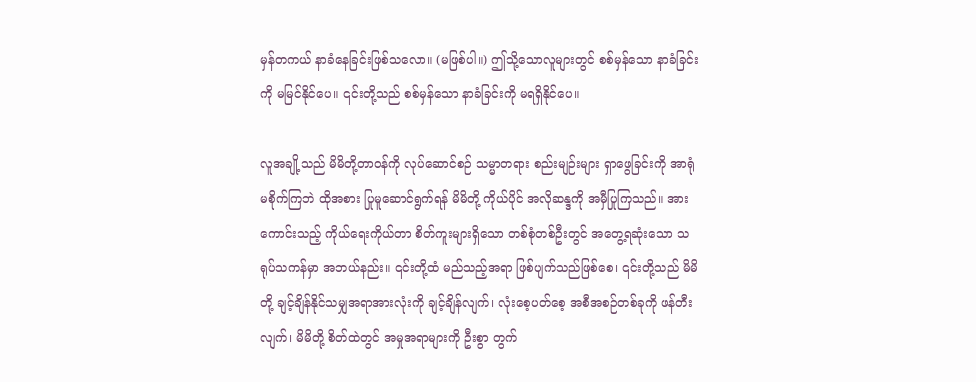မှန်တကယ် နာခံနေခြင်းဖြစ်သလော။ (မဖြစ်ပါ။) ဤသို့သောလူများတွင် စစ်မှန်သော နာခံခြင်းကို မမြင်နိုင်ပေ။ ၎င်းတို့သည် စစ်မှန်သော နာခံခြင်းကို မရရှိနိုင်ပေ။

လူအချို့သည် မိမိတို့တာဝန်ကို လုပ်ဆောင်စဉ် သမ္မာတရား စည်းမျဉ်းများ ရှာဖွေခြင်းကို အာရုံမစိုက်ကြဘဲ ထိုအစား ပြုမူဆောင်ရွက်ရန် မိမိတို့ ကိုယ်ပိုင် အလိုဆန္ဒကို အမှီပြုကြသည်။ အားကောင်းသည့် ကိုယ်ရေးကိုယ်တာ စိတ်ကူးများရှိသော တစ်စုံတစ်ဦးတွင် အတွေ့ရဆုံးသော သရုပ်သကန်မှာ အဘယ်နည်း။ ၎င်းတို့ထံ မည်သည့်အရာ ဖြစ်ပျက်သည်ဖြစ်စေ၊ ၎င်းတို့သည် မိမိတို့ ချင့်ချိန်နိုင်သမျှအရာအားလုံးကို ချင့်ချိန်လျက်၊ လုံးစေ့ပတ်စေ့ အစီအစဉ်တစ်ခုကို ဖန်တီးလျက်၊ မိမိတို့ စိတ်ထဲတွင် အမှုအရာများကို ဦးစွာ တွက်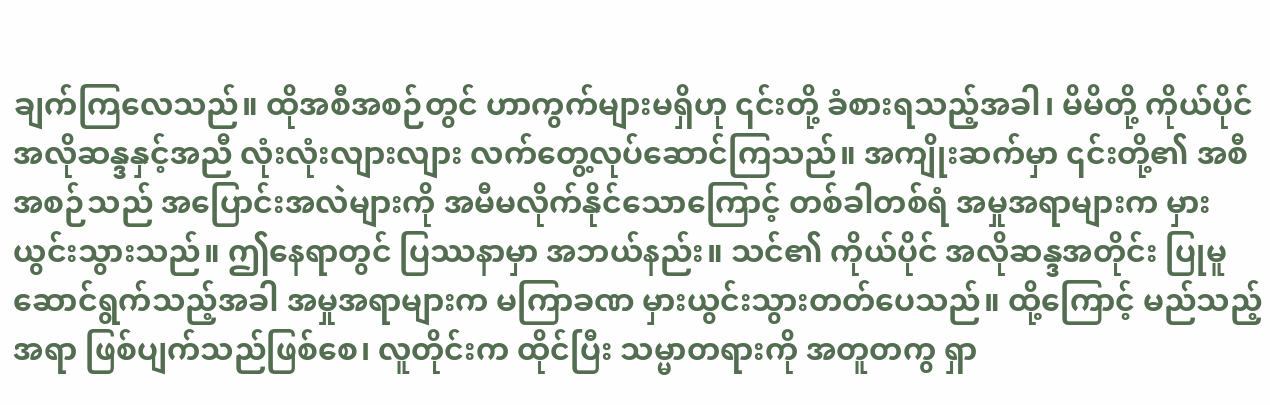ချက်ကြလေသည်။ ထိုအစီအစဉ်တွင် ဟာကွက်များမရှိဟု ၎င်းတို့ ခံစားရသည့်အခါ၊ မိမိတို့ ကိုယ်ပိုင် အလိုဆန္ဒနှင့်အညီ လုံးလုံးလျားလျား လက်တွေ့လုပ်ဆောင်ကြသည်။ အကျိုးဆက်မှာ ၎င်းတို့၏ အစီအစဉ်သည် အပြောင်းအလဲများကို အမီမလိုက်နိုင်သောကြောင့် တစ်ခါတစ်ရံ အမှုအရာများက မှားယွင်းသွားသည်။ ဤနေရာတွင် ပြဿနာမှာ အဘယ်နည်း။ သင်၏ ကိုယ်ပိုင် အလိုဆန္ဒအတိုင်း ပြုမူဆောင်ရွက်သည့်အခါ အမှုအရာများက မကြာခဏ မှားယွင်းသွားတတ်ပေသည်။ ထို့ကြောင့် မည်သည့်အရာ ဖြစ်ပျက်သည်ဖြစ်စေ၊ လူတိုင်းက ထိုင်ပြီး သမ္မာတရားကို အတူတကွ ရှာ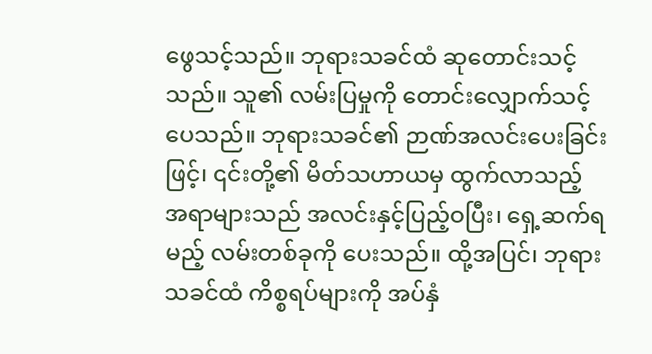ဖွေသင့်သည်။ ဘုရားသခင်ထံ ဆုတောင်းသင့်သည်။ သူ၏ လမ်းပြမှုကို တောင်းလျှောက်သင့်ပေသည်။ ဘုရားသခင်၏ ဉာဏ်အလင်းပေးခြင်းဖြင့်၊ ၎င်းတို့၏ မိတ်သဟာယမှ ထွက်လာသည့် အရာများသည် အလင်းနှင့်ပြည့်ဝပြီး၊ ရှေ့ဆက်ရမည့် လမ်းတစ်ခုကို ပေးသည်။ ထို့အပြင်၊ ဘုရားသခင်ထံ ကိစ္စရပ်များကို အပ်နှံ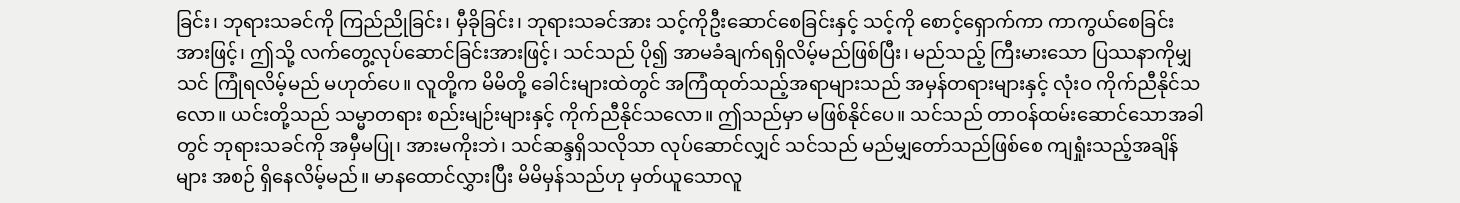ခြင်း၊ ဘုရားသခင်ကို ကြည်ညိုခြင်း၊ မှီခိုခြင်း၊ ဘုရားသခင်အား သင့်ကိုဦးဆောင်စေခြင်းနှင့် သင့်ကို စောင့်ရှောက်ကာ ကာကွယ်စေခြင်းအားဖြင့်၊ ဤသို့ လက်တွေ့လုပ်ဆောင်ခြင်းအားဖြင့်၊ သင်သည် ပို၍ အာမခံချက်ရရှိလိမ့်မည်ဖြစ်ပြီး၊ မည်သည့် ကြီးမားသော ပြဿနာကိုမျှ သင် ကြုံရလိမ့်မည် မဟုတ်ပေ။ လူတို့က မိမိတို့ ခေါင်းများထဲတွင် အကြံထုတ်သည့်အရာများသည် အမှန်တရားများနှင့် လုံးဝ ကိုက်ညီနိုင်သလော။ ယင်းတို့သည် သမ္မာတရား စည်းမျဉ်းများနှင့် ကိုက်ညီနိုင်သလော။ ဤသည်မှာ မဖြစ်နိုင်ပေ။ သင်သည် တာဝန်ထမ်းဆောင်သောအခါတွင် ဘုရားသခင်ကို အမှီမပြု၊ အားမကိုးဘဲ၊ သင်ဆန္ဒရှိသလိုသာ လုပ်ဆောင်လျှင် သင်သည် မည်မျှတော်သည်ဖြစ်စေ ကျရှုံးသည့်အချိန်များ အစဉ် ရှိနေလိမ့်မည်။ မာနထောင်လွှားပြီး မိမိမှန်သည်ဟု မှတ်ယူသောလူ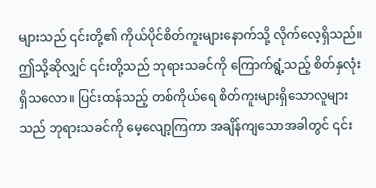များသည် ၎င်းတို့၏ ကိုယ်ပိုင်စိတ်ကူးများနောက်သို့ လိုက်လေ့ရှိသည်။ ဤသို့ဆိုလျှင် ၎င်းတို့သည် ဘုရားသခင်ကို ကြောက်ရွံ့သည့် စိတ်နှလုံးရှိသလော။ ပြင်းထန်သည့် တစ်ကိုယ်ရေ စိတ်ကူးများရှိသောလူများသည် ဘုရားသခင်ကို မေ့လျော့ကြကာ အချိန်ကျသောအခါတွင် ၎င်း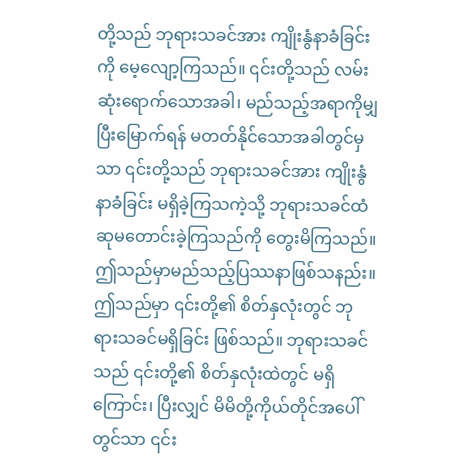တို့သည် ဘုရားသခင်အား ကျိုးနွံနာခံခြင်းကို မေ့လျော့ကြသည်။ ၎င်းတို့သည် လမ်းဆုံးရောက်သောအခါ၊ မည်သည့်အရာကိုမျှ ပြီးမြောက်ရန် မတတ်နိုင်သောအခါတွင်မှသာ ၎င်းတို့သည် ဘုရားသခင်အား ကျိုးနွံနာခံခြင်း မရှိခဲ့ကြသကဲ့သို့ ဘုရားသခင်ထံ ဆုမတောင်းခဲ့ကြသည်ကို တွေးမိကြသည်။ ဤသည်မှာမည်သည့်ပြဿနာဖြစ်သနည်း။ ဤသည်မှာ ၎င်းတို့၏ စိတ်နှလုံးတွင် ဘုရားသခင်မရှိခြင်း ဖြစ်သည်။ ဘုရားသခင်သည် ၎င်းတို့၏ စိတ်နှလုံးထဲတွင် မရှိကြောင်း၊ ပြီးလျှင် မိမိတို့ကိုယ်တိုင်အပေါ်တွင်သာ ၎င်း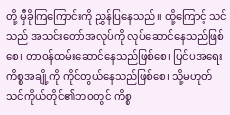တို့ မှီခိုကြကြောင်းကို ညွှန်ပြနေသည်။ ထို့ကြောင့် သင်သည် အသင်းတော်အလုပ်ကို လုပ်ဆောင်နေသည်ဖြစ်စေ၊ တာဝန်ထမ်းဆောင်နေသည်ဖြစ်စေ၊ ပြင်ပအရေးကိစ္စအချို့ကို ကိုင်တွယ်နေသည်ဖြစ်စေ၊ သို့မဟုတ် သင်ကိုယ်တိုင်၏ဘဝတွင် ကိစ္စ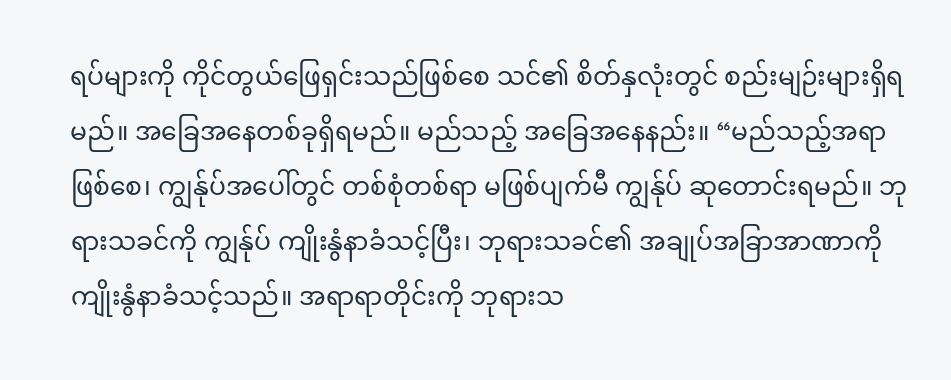ရပ်များကို ကိုင်တွယ်ဖြေရှင်းသည်ဖြစ်စေ သင်၏ စိတ်နှလုံးတွင် စည်းမျဉ်းများရှိရမည်။ အခြေအနေတစ်ခုရှိရမည်။ မည်သည့် အခြေအနေနည်း။ “မည်သည့်အရာဖြစ်စေ၊ ကျွန်ုပ်အပေါ်တွင် တစ်စုံတစ်ရာ မဖြစ်ပျက်မီ ကျွန်ုပ် ဆုတောင်းရမည်။ ဘုရားသခင်ကို ကျွန်ုပ် ကျိုးနွံနာခံသင့်ပြီး၊ ဘုရားသခင်၏ အချုပ်အခြာအာဏာကို ကျိုးနွံနာခံသင့်သည်။ အရာရာတိုင်းကို ဘုရားသ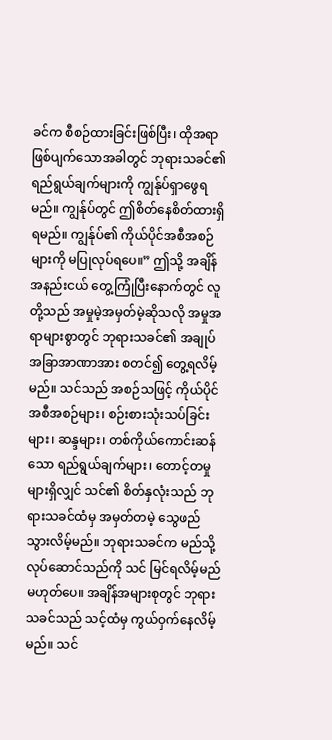ခင်က စီစဉ်ထားခြင်းဖြစ်ပြီး၊ ထိုအရာဖြစ်ပျက်သောအခါတွင် ဘုရားသခင်၏ ရည်ရွယ်ချက်များကို ကျွန်ုပ်ရှာဖွေရမည်။ ကျွန်ုပ်တွင် ဤစိတ်နေစိတ်ထားရှိရမည်။ ကျွန်ုပ်၏ ကိုယ်ပိုင်အစီအစဉ်များကို မပြုလုပ်ရပေ။” ဤသို့ အချိန်အနည်းငယ် တွေ့ကြုံပြီးနောက်တွင် လူတို့သည် အမှုမဲ့အမှတ်မဲ့ဆိုသလို အမှုအရာများစွာတွင် ဘုရားသခင်၏ အချုပ်အခြာအာဏာအား စတင်၍ တွေ့ရလိမ့်မည်။ သင်သည် အစဉ်သဖြင့် ကိုယ်ပိုင်အစီအစဉ်များ၊ စဉ်းစားသုံးသပ်ခြင်းများ၊ ဆန္ဒများ၊ တစ်ကိုယ်ကောင်းဆန်သော ရည်ရွယ်ချက်များ၊ တောင့်တမှုများရှိလျှင် သင်၏ စိတ်နှလုံးသည် ဘုရားသခင်ထံမှ အမှတ်တမဲ့ သွေဖည်သွားလိမ့်မည်။ ဘုရားသခင်က မည်သို့လုပ်ဆောင်သည်ကို သင် မြင်ရလိမ့်မည်မဟုတ်ပေ။ အချိန်အများစုတွင် ဘုရားသခင်သည် သင့်ထံမှ ကွယ်ဝှက်နေလိမ့်မည်။ သင်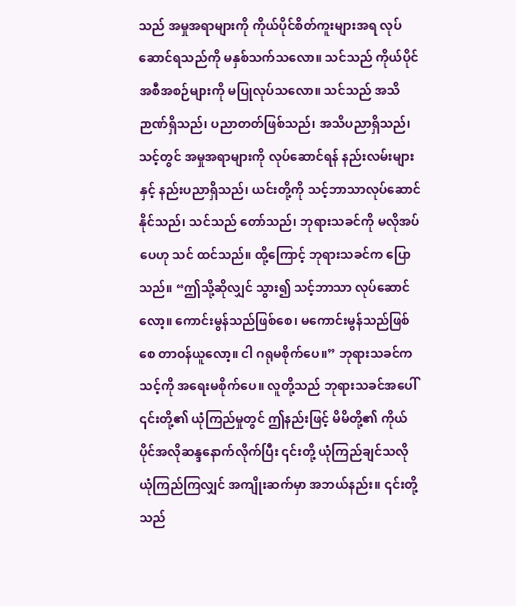သည် အမှုအရာများကို ကိုယ်ပိုင်စိတ်ကူးများအရ လုပ်ဆောင်ရသည်ကို မနှစ်သက်သလော။ သင်သည် ကိုယ်ပိုင်အစီအစဉ်များကို မပြုလုပ်သလော။ သင်သည် အသိဉာဏ်ရှိသည်၊ ပညာတတ်ဖြစ်သည်၊ အသိပညာရှိသည်၊ သင့်တွင် အမှုအရာများကို လုပ်ဆောင်ရန် နည်းလမ်းများနှင့် နည်းပညာရှိသည်၊ ယင်းတို့ကို သင့်ဘာသာလုပ်ဆောင်နိုင်သည်၊ သင်သည် တော်သည်၊ ဘုရားသခင်ကို မလိုအပ်ပေဟု သင် ထင်သည်။ ထို့ကြောင့် ဘုရားသခင်က ပြောသည်။ “ဤသို့ဆိုလျှင် သွား၍ သင့်ဘာသာ လုပ်ဆောင်လော့။ ကောင်းမွန်သည်ဖြစ်စေ၊ မကောင်းမွန်သည်ဖြစ်စေ တာဝန်ယူလော့။ ငါ ဂရုမစိုက်ပေ။” ဘုရားသခင်က သင့်ကို အရေးမစိုက်ပေ။ လူတို့သည် ဘုရားသခင်အပေါ် ၎င်းတို့၏ ယုံကြည်မှုတွင် ဤနည်းဖြင့် မိမိတို့၏ ကိုယ်ပိုင်အလိုဆန္ဒနောက်လိုက်ပြီး ၎င်းတို့ ယုံကြည်ချင်သလို ယုံကြည်ကြလျှင် အကျိုးဆက်မှာ အဘယ်နည်း။ ၎င်းတို့သည်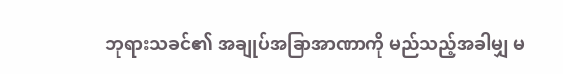ဘုရားသခင်၏ အချုပ်အခြာအာဏာကို မည်သည့်အခါမျှ မ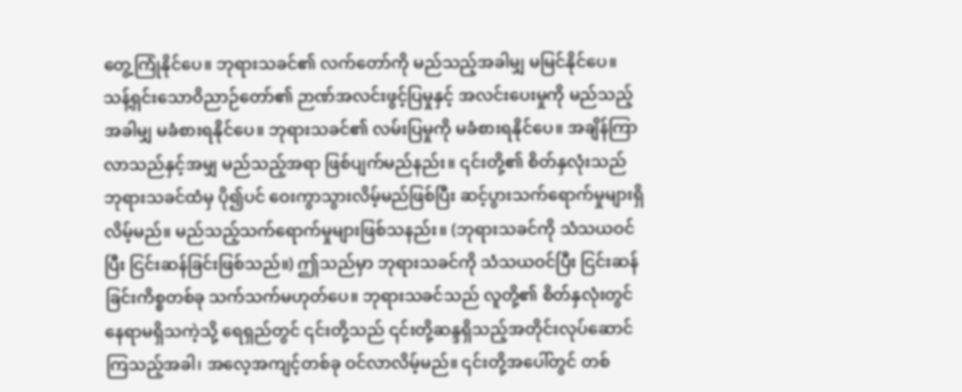တွေ့ကြုံနိုင်ပေ။ ဘုရားသခင်၏ လက်တော်ကို မည်သည့်အခါမျှ မမြင်နိုင်ပေ။ သန့်ရှင်းသောဝိညာဉ်တော်၏ ဉာဏ်အလင်းဖွင့်ပြမှုနှင့် အလင်းပေးမှုကို မည်သည့်အခါမျှ မခံစားရနိုင်ပေ။ ဘုရားသခင်၏ လမ်းပြမှုကို မခံစားရနိုင်ပေ။ အချိန်ကြာလာသည်နှင့်အမျှ မည်သည့်အရာ ဖြစ်ပျက်မည်နည်း။ ၎င်းတို့၏ စိတ်နှလုံးသည် ဘုရားသခင်ထံမှ ပို၍ပင် ဝေးကွာသွားလိမ့်မည်ဖြစ်ပြီး ဆင့်ပွားသက်ရောက်မှုများရှိလိမ့်မည်။ မည်သည့်သက်ရောက်မှုများဖြစ်သနည်း။ (ဘုရားသခင်ကို သံသယဝင်ပြီး ငြင်းဆန်ခြင်းဖြစ်သည်။) ဤသည်မှာ ဘုရားသခင်ကို သံသယဝင်ပြီး ငြင်းဆန်ခြင်းကိစ္စတစ်ခု သက်သက်မဟုတ်ပေ။ ဘုရားသခင်သည် လူတို့၏ စိတ်နှလုံးတွင် နေရာမရှိသကဲ့သို့ ရေရှည်တွင် ၎င်းတို့သည် ၎င်းတို့ဆန္ဒရှိသည့်အတိုင်းလုပ်ဆောင်ကြသည့်အခါ၊ အလေ့အကျင့်တစ်ခု ဝင်လာလိမ့်မည်။ ၎င်းတို့အပေါ်တွင် တစ်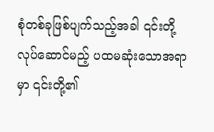စုံတစ်ခုဖြစ်ပျက်သည့်အခါ ၎င်းတို့လုပ်ဆောင်မည့် ပထမဆုံးသောအရာမှာ ၎င်းတို့၏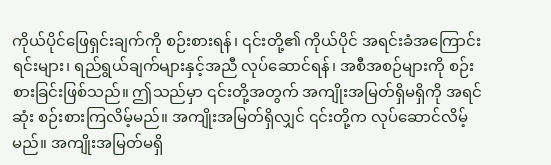ကိုယ်ပိုင်ဖြေရှင်းချက်ကို စဉ်းစားရန်၊ ၎င်းတို့၏ ကိုယ်ပိုင် အရင်းခံအကြောင်းရင်းများ၊ ရည်ရွယ်ချက်များနှင့်အညီ လုပ်ဆောင်ရန်၊ အစီအစဉ်များကို စဉ်းစားခြင်းဖြစ်သည်။ ဤသည်မှာ ၎င်းတို့အတွက် အကျိုးအမြတ်ရှိမရှိကို အရင်ဆုံး စဉ်းစားကြလိမ့်မည်။ အကျိုးအမြတ်ရှိလျှင် ၎င်းတို့က လုပ်ဆောင်လိမ့်မည်။ အကျိုးအမြတ်မရှိ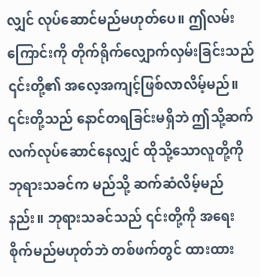လျှင် လုပ်ဆောင်မည်မဟုတ်ပေ။ ဤလမ်းကြောင်းကို တိုက်ရိုက်လျှောက်လှမ်းခြင်းသည် ၎င်းတို့၏ အလေ့အကျင့်ဖြစ်လာလိမ့်မည်။ ၎င်းတို့သည် နောင်တရခြင်းမရှိဘဲ ဤသို့ဆက်လက်လုပ်ဆောင်နေလျှင် ထိုသို့သောလူတို့ကို ဘုရားသခင်က မည်သို့ ဆက်ဆံလိမ့်မည်နည်း။ ဘုရားသခင်သည် ၎င်းတို့ကို အရေးစိုက်မည်မဟုတ်ဘဲ တစ်ဖက်တွင် ထားထား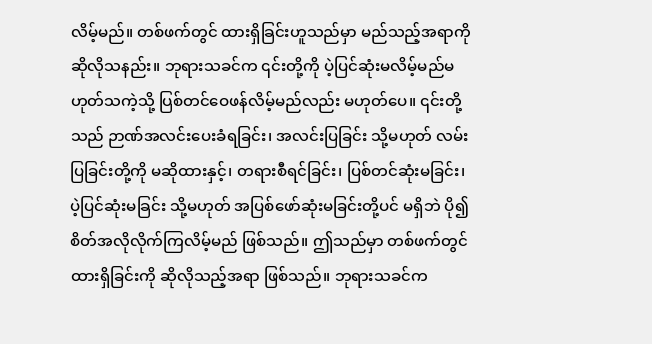လိမ့်မည်။ တစ်ဖက်တွင် ထားရှိခြင်းဟူသည်မှာ မည်သည့်အရာကို ဆိုလိုသနည်း။ ဘုရားသခင်က ၎င်းတို့ကို ပဲ့ပြင်ဆုံးမလိမ့်မည်မဟုတ်သကဲ့သို့ ပြစ်တင်ဝေဖန်လိမ့်မည်လည်း မဟုတ်ပေ။ ၎င်းတို့သည် ဉာဏ်အလင်းပေးခံရခြင်း၊ အလင်းပြခြင်း သို့မဟုတ် လမ်းပြခြင်းတို့ကို မဆိုထားနှင့်၊ တရားစီရင်ခြင်း၊ ပြစ်တင်ဆုံးမခြင်း၊ ပဲ့ပြင်ဆုံးမခြင်း သို့မဟုတ် အပြစ်ဖော်ဆုံးမခြင်းတို့ပင် မရှိဘဲ ပို၍ စိတ်အလိုလိုက်ကြလိမ့်မည် ဖြစ်သည်။ ဤသည်မှာ တစ်ဖက်တွင် ထားရှိခြင်းကို ဆိုလိုသည့်အရာ ဖြစ်သည်။ ဘုရားသခင်က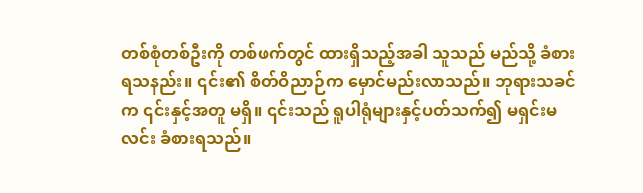တစ်စုံတစ်ဦးကို တစ်ဖက်တွင် ထားရှိသည့်အခါ သူသည် မည်သို့ ခံစားရသနည်း။ ၎င်း၏ စိတ်ဝိညာဉ်က မှောင်မည်းလာသည်။ ဘုရားသခင်က ၎င်းနှင့်အတူ မရှိ။ ၎င်းသည် ရူပါရုံများနှင့်ပတ်သက်၍ မရှင်းမလင်း ခံစားရသည်။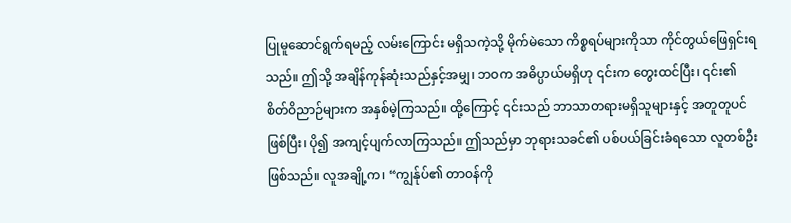ပြုမူဆောင်ရွက်ရမည့် လမ်းကြောင်း မရှိသကဲ့သို့ မိုက်မဲသော ကိစ္စရပ်များကိုသာ ကိုင်တွယ်ဖြေရှင်းရသည်။ ဤသို့ အချိန်ကုန်ဆုံးသည်နှင့်အမျှ၊ ဘဝက အဓိပ္ပာယ်မရှိဟု ၎င်းက တွေးထင်ပြီး၊ ၎င်း၏ စိတ်ဝိညာဉ်များက အနှစ်မဲ့ကြသည်။ ထို့ကြောင့် ၎င်းသည် ဘာသာတရားမရှိသူများနှင့် အတူတူပင် ဖြစ်ပြီး၊ ပို၍ အကျင့်ပျက်လာကြသည်။ ဤသည်မှာ ဘုရားသခင်၏ ပစ်ပယ်ခြင်းခံရသော လူတစ်ဦး ဖြစ်သည်။ လူအချို့က၊ “ကျွန်ုပ်၏ တာဝန်ကို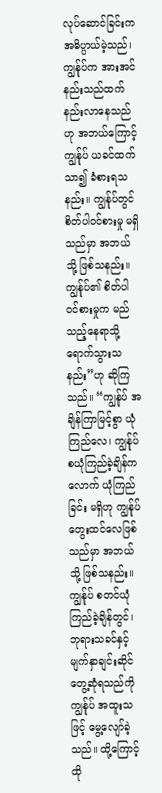လုပ်ဆောင်ခြင်းက အဓိပ္ပာယ်မဲ့သည်၊ ကျွန်ုပ်က အားအင် နည်းသည်ထက် နည်းလာနေသည်ဟု အဘယ်ကြောင့် ကျွန်ုပ် ယခင်ထက် သာ၍ ခံစားရသနည်း။ ကျွန်ုပ်တွင် စိတ်ပါဝင်စားမှု မရှိသည်မှာ အဘယ်သို့ ဖြစ်သနည်း။ ကျွန်ုပ်၏ စိတ်ပါဝင်စားမှုက မည်သည့်နေရာသို့ ရောက်သွားသနည်း”ဟု ဆိုကြသည်။ “ကျွန်ုပ် အချိန်ကြာမြင့်စွာ ယုံကြည်လေ၊ ကျွန်ုပ် စယုံကြည်ခဲ့ချိန်ကလောက် ယုံကြည်ခြင်း မရှိဟု ကျွန်ုပ် တွေးထင်လေဖြစ်သည်မှာ အဘယ်သို့ ဖြစ်သနည်း။ ကျွန်ုပ် စတင်ယုံကြည်ခဲ့ချိန်တွင်၊ ဘုရားသခင်နှင့် မျက်နှာချင်းဆိုင် တွေ့ဆုံရသည်ကို ကျွန်ုပ် အထူးသဖြင့် မွေ့လျော်ခဲ့သည်။ ထို့ကြောင့် ထို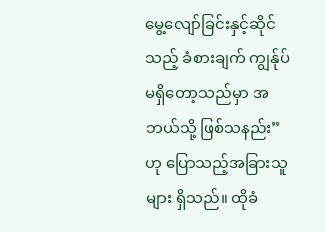မွေ့လျော်ခြင်းနှင့်ဆိုင်သည့် ခံစားချက် ကျွန်ုပ် မရှိတော့သည်မှာ အဘယ်သို့ ဖြစ်သနည်း”ဟု ပြောသည့်အခြားသူများ ရှိသည်။ ထိုခံ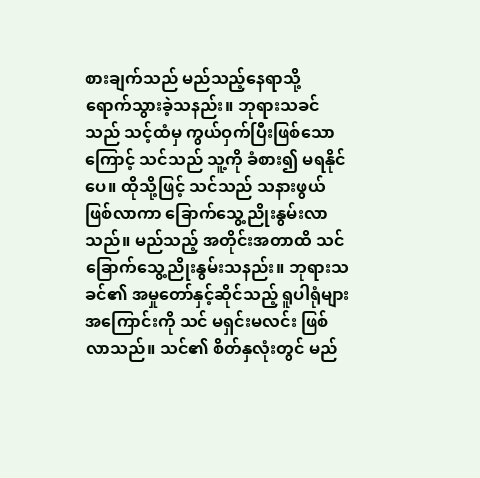စားချက်သည် မည်သည့်နေရာသို့ ရောက်သွားခဲ့သနည်း။ ဘုရားသခင်သည် သင့်ထံမှ ကွယ်ဝှက်ပြီးဖြစ်သောကြောင့် သင်သည် သူ့ကို ခံစား၍ မရနိုင်ပေ။ ထိုသို့ဖြင့် သင်သည် သနားဖွယ်ဖြစ်လာကာ ခြောက်သွေ့ညိုးနွမ်းလာသည်။ မည်သည့် အတိုင်းအတာထိ သင် ခြောက်သွေ့ညိုးနွမ်းသနည်း။ ဘုရားသခင်၏ အမှုတော်နှင့်ဆိုင်သည့် ရူပါရုံများအကြောင်းကို သင် မရှင်းမလင်း ဖြစ်လာသည်။ သင်၏ စိတ်နှလုံးတွင် မည်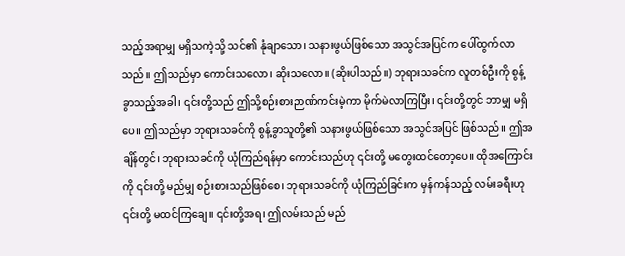သည့်အရာမျှ မရှိသကဲ့သို့ သင်၏ နုံချာသော၊ သနားဖွယ်ဖြစ်သော အသွင်အပြင်က ပေါ်ထွက်လာသည်။ ဤသည်မှာ ကောင်းသလော၊ ဆိုးသလော။ (ဆိုးပါသည်။) ဘုရားသခင်က လူတစ်ဦးကို စွန့်ခွာသည့်အခါ၊ ၎င်းတို့သည် ဤသို့စဉ်းစားဉာဏ်ကင်းမဲ့ကာ မိုက်မဲလာကြပြီး၊ ၎င်းတို့တွင် ဘာမျှ မရှိပေ။ ဤသည်မှာ ဘုရားသခင်ကို စွန့်ခွာသူတို့၏ သနားဖွယ်ဖြစ်သော အသွင်အပြင် ဖြစ်သည်။ ဤအချိန်တွင်၊ ဘုရားသခင်ကို ယုံကြည်ရန်မှာ ကောင်းသည်ဟု ၎င်းတို့ မတွေးထင်တော့ပေ။ ထိုအကြောင်းကို ၎င်းတို့ မည်မျှ စဉ်းစားသည်ဖြစ်စေ၊ ဘုရားသခင်ကို ယုံကြည်ခြင်းက မှန်ကန်သည့် လမ်းခရီးဟု ၎င်းတို့ မထင်ကြချေ။ ၎င်းတို့အရ၊ ဤလမ်းသည် မည်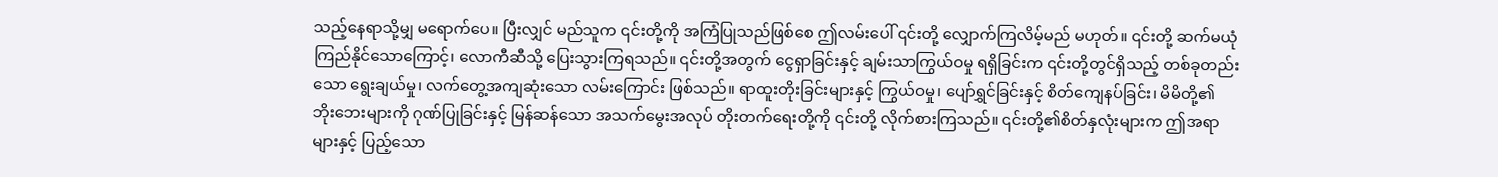သည့်နေရာသို့မျှ မရောက်ပေ။ ပြီးလျှင် မည်သူက ၎င်းတို့ကို အကြံပြုသည်ဖြစ်စေ ဤလမ်းပေါ် ၎င်းတို့ လျှောက်ကြလိမ့်မည် မဟုတ်။ ၎င်းတို့ ဆက်မယုံကြည်နိုင်သောကြောင့်၊ လောကီဆီသို့ ပြေးသွားကြရသည်။ ၎င်းတို့အတွက် ငွေရှာခြင်းနှင့် ချမ်းသာကြွယ်ဝမှု ရရှိခြင်းက ၎င်းတို့တွင်ရှိသည့် တစ်ခုတည်းသော ရွေးချယ်မှု၊ လက်တွေ့အကျဆုံးသော လမ်းကြောင်း ဖြစ်သည်။ ရာထူးတိုးခြင်းများနှင့် ကြွယ်ဝမှု၊ ပျော်ရွှင်ခြင်းနှင့် စိတ်ကျေနပ်ခြင်း၊ မိမိတို့၏ ဘိုးဘေးများကို ဂုဏ်ပြုခြင်းနှင့် မြန်ဆန်သော အသက်မွေးအလုပ် တိုးတက်ရေးတို့ကို ၎င်းတို့ လိုက်စားကြသည်။ ၎င်းတို့၏စိတ်နှလုံးများက ဤအရာများနှင့် ပြည့်သော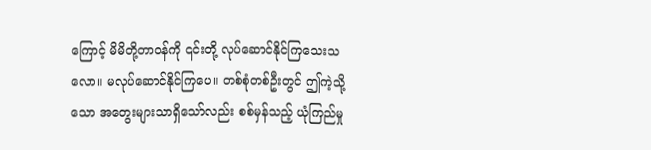ကြောင့် မိမိတို့တာဝန်ကို ၎င်းတို့ လုပ်ဆောင်နိုင်ကြသေးသလော။ မလုပ်ဆောင်နိုင်ကြပေ။ တစ်စုံတစ်ဦးတွင် ဤကဲ့သို့သော အတွေးများသာရှိသော်လည်း စစ်မှန်သည့် ယုံကြည်မှု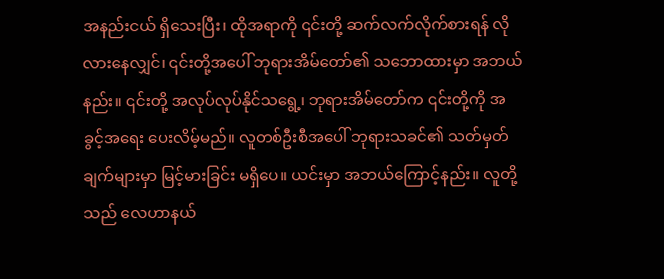အနည်းငယ် ရှိသေးပြီး၊ ထိုအရာကို ၎င်းတို့ ဆက်လက်လိုက်စားရန် လိုလားနေလျှင်၊ ၎င်းတို့အပေါ် ဘုရားအိမ်တော်၏ သဘောထားမှာ အဘယ်နည်း။ ၎င်းတို့ အလုပ်လုပ်နိုင်သရွေ့၊ ဘုရားအိမ်တော်က ၎င်းတို့ကို အခွင့်အရေး ပေးလိမ့်မည်။ လူတစ်ဦးစီအပေါ် ဘုရားသခင်၏ သတ်မှတ်ချက်များမှာ မြင့်မားခြင်း မရှိပေ။ ယင်းမှာ အဘယ်ကြောင့်နည်း။ လူတို့သည် လေဟာနယ်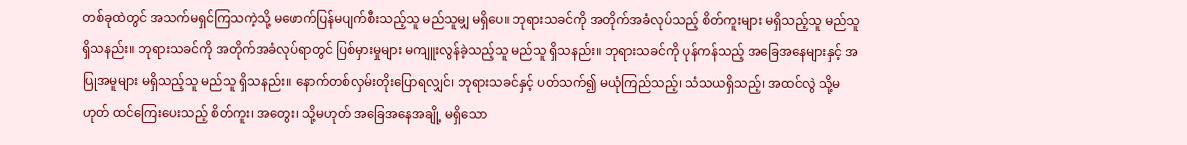တစ်ခုထဲတွင် အသက်မရှင်ကြသကဲ့သို့ မဖောက်ပြန်မပျက်စီးသည့်သူ မည်သူမျှ မရှိပေ။ ဘုရားသခင်ကို အတိုက်အခံလုပ်သည့် စိတ်ကူးများ မရှိသည့်သူ မည်သူ ရှိသနည်း။ ဘုရားသခင်ကို အတိုက်အခံလုပ်ရာတွင် ပြစ်မှားမှုများ မကျူးလွန်ခဲ့သည့်သူ မည်သူ ရှိသနည်း။ ဘုရားသခင်ကို ပုန်ကန်သည့် အခြေအနေများနှင့် အပြုအမူများ မရှိသည့်သူ မည်သူ ရှိသနည်း။ နောက်တစ်လှမ်းတိုးပြောရလျှင်၊ ဘုရားသခင်နှင့် ပတ်သက်၍ မယုံကြည်သည့်၊ သံသယရှိသည့်၊ အထင်လွဲ သို့မဟုတ် ထင်ကြေးပေးသည့် စိတ်ကူး၊ အတွေး၊ သို့မဟုတ် အခြေအနေအချို့ မရှိသော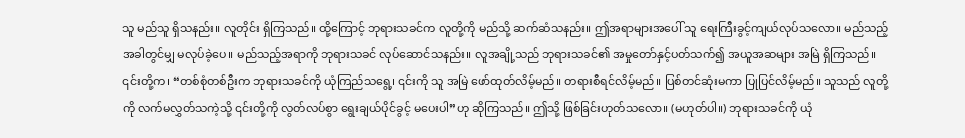သူ မည်သူ ရှိသနည်း။ လူတိုင်း ရှိကြသည်။ ထို့ကြောင့် ဘုရားသခင်က လူတို့ကို မည်သို့ ဆက်ဆံသနည်း။ ဤအရာများအပေါ် သူ ရေးကြီးခွင့်ကျယ်လုပ်သလော။ မည်သည့်အခါတွင်မျှ မလုပ်ခဲ့ပေ။ မည်သည့်အရာကို ဘုရားသခင် လုပ်ဆောင်သနည်း။ လူအချို့သည် ဘုရားသခင်၏ အမှုတော်နှင့်ပတ်သက်၍ အယူအဆများ အမြဲ ရှိကြသည်။ ၎င်းတို့က၊ “တစ်စုံတစ်ဦးက ဘုရားသခင်ကို ယုံကြည်သရွေ့၊ ၎င်းကို သူ အမြဲ ဖော်ထုတ်လိမ့်မည်။ တရားစီရင်လိမ့်မည်။ ပြစ်တင်ဆုံးမကာ ပြုပြင်လိမ့်မည်။ သူသည် လူတို့ကို လက်မလွှတ်သကဲ့သို့ ၎င်းတို့ကို လွတ်လပ်စွာ ရွေးချယ်ပိုင်ခွင့် မပေးပါ”ဟု ဆိုကြသည်။ ဤသို့ ဖြစ်ခြင်းဟုတ်သလော။ (မဟုတ်ပါ။) ဘုရားသခင်ကို ယုံ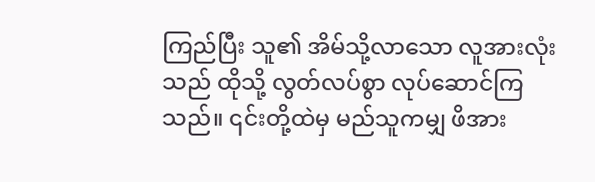ကြည်ပြီး သူ၏ အိမ်သို့လာသော လူအားလုံးသည် ထိုသို့ လွတ်လပ်စွာ လုပ်ဆောင်ကြသည်။ ၎င်းတို့ထဲမှ မည်သူကမျှ ဖိအား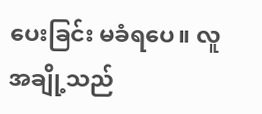ပေးခြင်း မခံရပေ။ လူအချို့သည်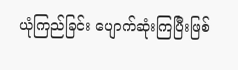ယုံကြည်ခြင်း ပျောက်ဆုံးကြပြီးဖြစ်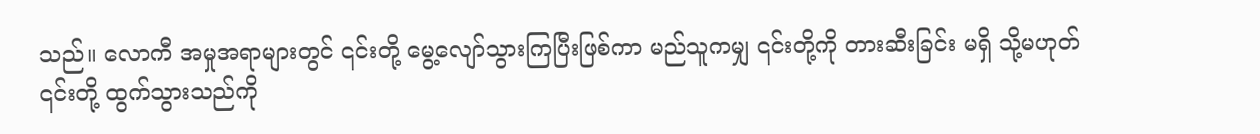သည်။ လောကီ အမှုအရာများတွင် ၎င်းတို့ မွေ့လျော်သွားကြပြီးဖြစ်ကာ မည်သူကမျှ ၎င်းတို့ကို တားဆီးခြင်း မရှိ သို့မဟုတ် ၎င်းတို့ ထွက်သွားသည်ကို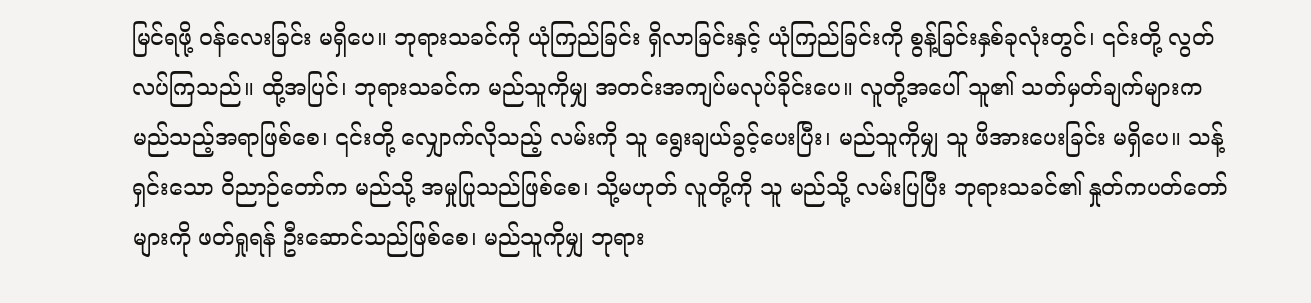မြင်ရဖို့ ဝန်လေးခြင်း မရှိပေ။ ဘုရားသခင်ကို ယုံကြည်ခြင်း ရှိလာခြင်းနှင့် ယုံကြည်ခြင်းကို စွန့်ခြင်းနှစ်ခုလုံးတွင်၊ ၎င်းတို့ လွတ်လပ်ကြသည်။ ထို့အပြင်၊ ဘုရားသခင်က မည်သူကိုမျှ အတင်းအကျပ်မလုပ်ခိုင်းပေ။ လူတို့အပေါ် သူ၏ သတ်မှတ်ချက်များက မည်သည့်အရာဖြစ်စေ၊ ၎င်းတို့ လျှောက်လိုသည့် လမ်းကို သူ ရွေးချယ်ခွင့်ပေးပြီး၊ မည်သူကိုမျှ သူ ဖိအားပေးခြင်း မရှိပေ။ သန့်ရှင်းသော ဝိညာဉ်တော်က မည်သို့ အမှုပြုသည်ဖြစ်စေ၊ သို့မဟုတ် လူတို့ကို သူ မည်သို့ လမ်းပြပြီး ဘုရားသခင်၏ နှုတ်ကပတ်တော်များကို ဖတ်ရှုရန် ဦးဆောင်သည်ဖြစ်စေ၊ မည်သူကိုမျှ ဘုရား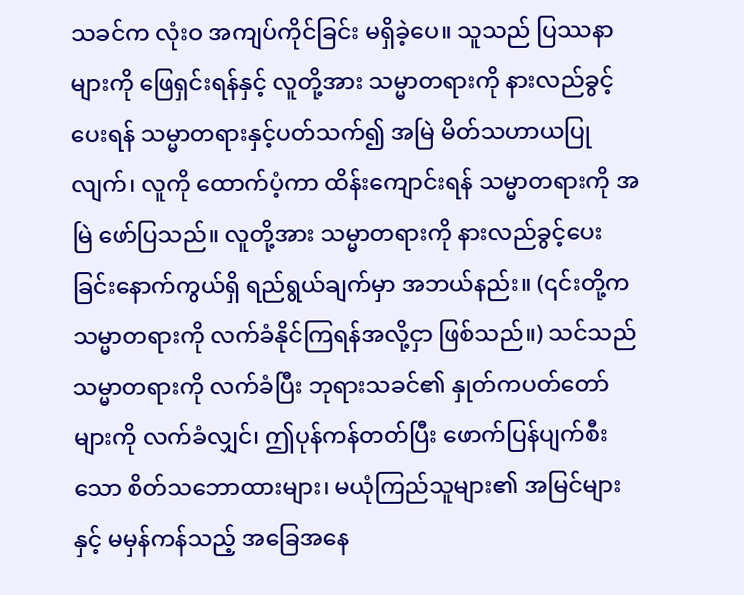သခင်က လုံးဝ အကျပ်ကိုင်ခြင်း မရှိခဲ့ပေ။ သူသည် ပြဿနာများကို ဖြေရှင်းရန်နှင့် လူတို့အား သမ္မာတရားကို နားလည်ခွင့်ပေးရန် သမ္မာတရားနှင့်ပတ်သက်၍ အမြဲ မိတ်သဟာယပြုလျက်၊ လူကို ထောက်ပံ့ကာ ထိန်းကျောင်းရန် သမ္မာတရားကို အမြဲ ဖော်ပြသည်။ လူတို့အား သမ္မာတရားကို နားလည်ခွင့်ပေးခြင်းနောက်ကွယ်ရှိ ရည်ရွယ်ချက်မှာ အဘယ်နည်း။ (၎င်းတို့က သမ္မာတရားကို လက်ခံနိုင်ကြရန်အလို့ငှာ ဖြစ်သည်။) သင်သည် သမ္မာတရားကို လက်ခံပြီး ဘုရားသခင်၏ နှုတ်ကပတ်တော်များကို လက်ခံလျှင်၊ ဤပုန်ကန်တတ်ပြီး ဖောက်ပြန်ပျက်စီးသော စိတ်သဘောထားများ၊ မယုံကြည်သူများ၏ အမြင်များနှင့် မမှန်ကန်သည့် အခြေအနေ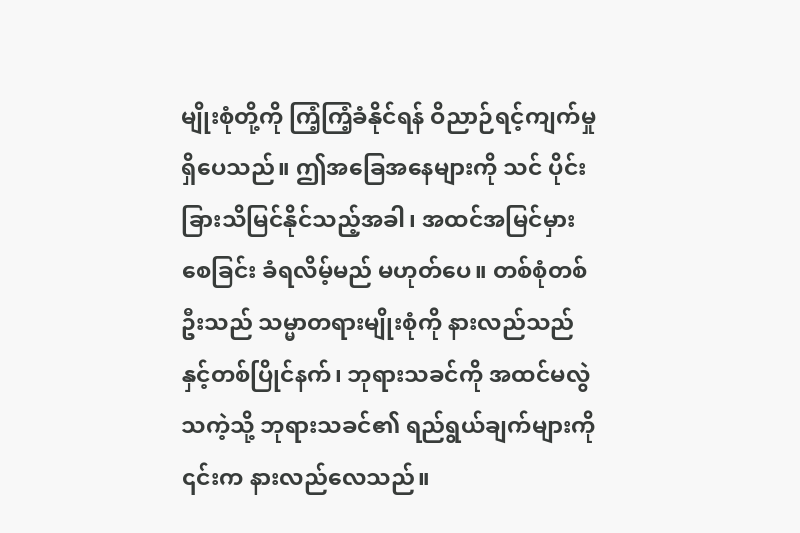မျိုးစုံတို့ကို ကြံ့ကြံ့ခံနိုင်ရန် ဝိညာဉ်ရင့်ကျက်မှု ရှိပေသည်။ ဤအခြေအနေများကို သင် ပိုင်းခြားသိမြင်နိုင်သည့်အခါ၊ အထင်အမြင်မှားစေခြင်း ခံရလိမ့်မည် မဟုတ်ပေ။ တစ်စုံတစ်ဦးသည် သမ္မာတရားမျိုးစုံကို နားလည်သည်နှင့်တစ်ပြိုင်နက်၊ ဘုရားသခင်ကို အထင်မလွဲသကဲ့သို့ ဘုရားသခင်၏ ရည်ရွယ်ချက်များကို ၎င်းက နားလည်လေသည်။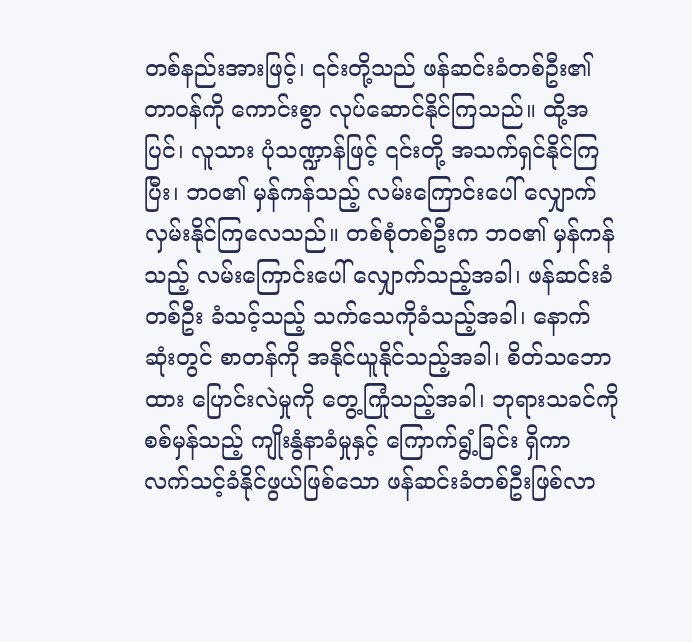တစ်နည်းအားဖြင့်၊ ၎င်းတို့သည် ဖန်ဆင်းခံတစ်ဦး၏ တာဝန်ကို ကောင်းစွာ လုပ်ဆောင်နိုင်ကြသည်။ ထို့အပြင်၊ လူသား ပုံသဏ္ဍာန်ဖြင့် ၎င်းတို့ အသက်ရှင်နိုင်ကြပြီး၊ ဘဝ၏ မှန်ကန်သည့် လမ်းကြောင်းပေါ် လျှောက်လှမ်းနိုင်ကြလေသည်။ တစ်စုံတစ်ဦးက ဘဝ၏ မှန်ကန်သည့် လမ်းကြောင်းပေါ် လျှောက်သည့်အခါ၊ ဖန်ဆင်းခံတစ်ဦး ခံသင့်သည့် သက်သေကိုခံသည့်အခါ၊ နောက်ဆုံးတွင် စာတန်ကို အနိုင်ယူနိုင်သည့်အခါ၊ စိတ်သဘောထား ပြောင်းလဲမှုကို တွေ့ကြုံသည့်အခါ၊ ဘုရားသခင်ကို စစ်မှန်သည့် ကျိုးနွံနာခံမှုနှင့် ကြောက်ရွံ့ခြင်း ရှိကာ လက်သင့်ခံနိုင်ဖွယ်ဖြစ်သော ဖန်ဆင်းခံတစ်ဦးဖြစ်လာ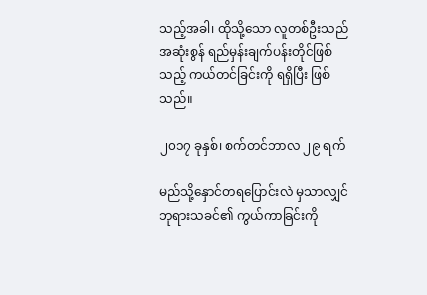သည့်အခါ၊ ထိုသို့သော လူတစ်ဦးသည် အဆုံးစွန် ရည်မှန်းချက်ပန်းတိုင်ဖြစ်သည့် ကယ်တင်ခြင်းကို ရရှိပြီး ဖြစ်သည်။

၂၀၁၇ ခုနှစ်၊ စက်တင်ဘာလ ၂၉ ရက်

မည်သို့နှောင်တရပြောင်းလဲ မှသာလျှင် ဘုရားသခင်၏ ကွယ်ကာခြင်းကို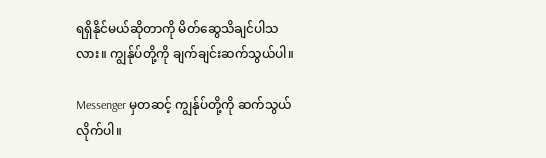ရရှိနိုင်မယ်ဆိုတာကို မိတ်ဆွေသိချင်ပါသလား။ ကျွန်ုပ်တို့ကို ချက်ချင်းဆက်သွယ်ပါ။

Messenger မှတဆင့် ကျွန်ုပ်တို့ကို ဆက်သွယ်လိုက်ပါ။